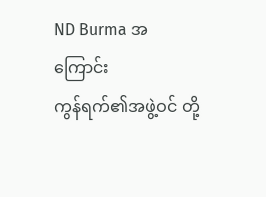ND Burma အကြောင်း
ကွန်ရက်၏အဖွဲ့ဝင် တို့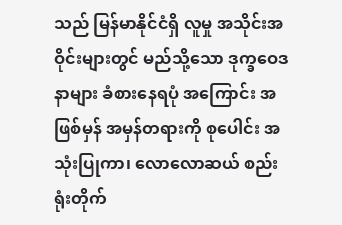သည် မြန်မာနိုင်ငံရှိ လူမှု အသိုင်းအဝိုင်းများတွင် မည်သို့သော ဒုက္ခဝေဒနာများ ခံစားနေရပုံ အကြောင်း အဖြစ်မှန် အမှန်တရားကို စုပေါင်း အသုံးပြုကာ၊ လောလောဆယ် စည်းရုံးတိုက်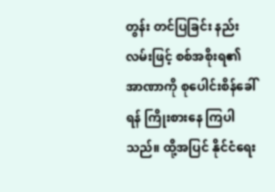တွန်း တင်ပြခြင်း နည်းလမ်းဖြင့် စစ်အစိုးရ၏ အာဏာကို စုပေါင်းစိန်ခေါ်ရန် ကြိုးစားနေ ကြပါသည်။ ထို့အပြင် နိုင်ငံရေး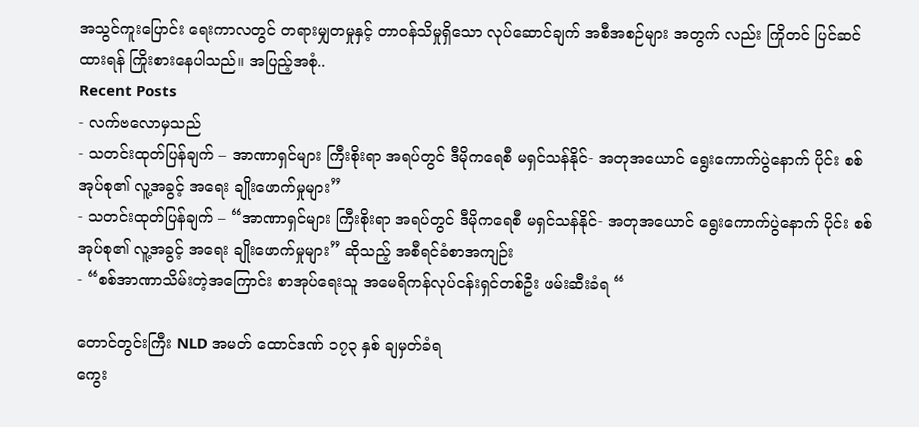အသွင်ကူးပြောင်း ရေးကာလတွင် တရားမျှတမှုနှင့် တာဝန်သိမှုရှိသော လုပ်ဆောင်ချက် အစီအစဉ်များ အတွက် လည်း ကြိုတင် ပြင်ဆင်ထားရန် ကြိုးစားနေပါသည်။ အပြည့်အစုံ..
Recent Posts
- လက်ဗလောမှသည်
- သတင်းထုတ်ပြန်ချက် – အာဏာရှင်များ ကြီးစိုးရာ အရပ်တွင် ဒီမိုကရေစီ မရှင်သန်နိုင်- အတုအယောင် ရွေးကောက်ပွဲနောက် ပိုင်း စစ်အုပ်စု၏ လူ့အခွင့် အရေး ချိုးဖောက်မှုများ”
- သတင်းထုတ်ပြန်ချက် – “အာဏာရှင်များ ကြီးစိုးရာ အရပ်တွင် ဒီမိုကရေစီ မရှင်သန်နိုင်- အတုအယောင် ရွေးကောက်ပွဲနောက် ပိုင်း စစ်အုပ်စု၏ လူ့အခွင့် အရေး ချိုးဖောက်မှုများ” ဆိုသည့် အစီရင်ခံစာအကျဉ်း
- “စစ်အာဏာသိမ်းတဲ့အကြောင်း စာအုပ်ရေးသူ အမေရိကန်လုပ်ငန်းရှင်တစ်ဦး ဖမ်းဆီးခံရ “

တောင်တွင်းကြီး NLD အမတ် ထောင်ဒဏ် ၁၇၃ နှစ် ချမှတ်ခံရ
ကွေး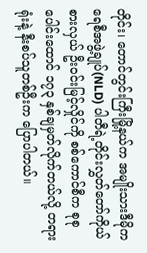တိုင်း၊ တောင်တွင်းကြီးမြို့နယ်က အမျိုးသားဒီမိုကရေစီအဖွဲ့ချုပ်(NLD) ပါတီရဲ့တိုင်းလွှတ်တော်ကိုယ်စားလှယ် ဦးဝင်းမြင့်လှိုင်ကို စစ်ကောင်စီက စုစုပေါင်းထောင် ၁၇၃ နှစ်ချမှတ်လိုက်တယ်လို့ တရားရုံးနဲ့ နီးစပ်သူတစ်ဦးက ပြောပါတယ်။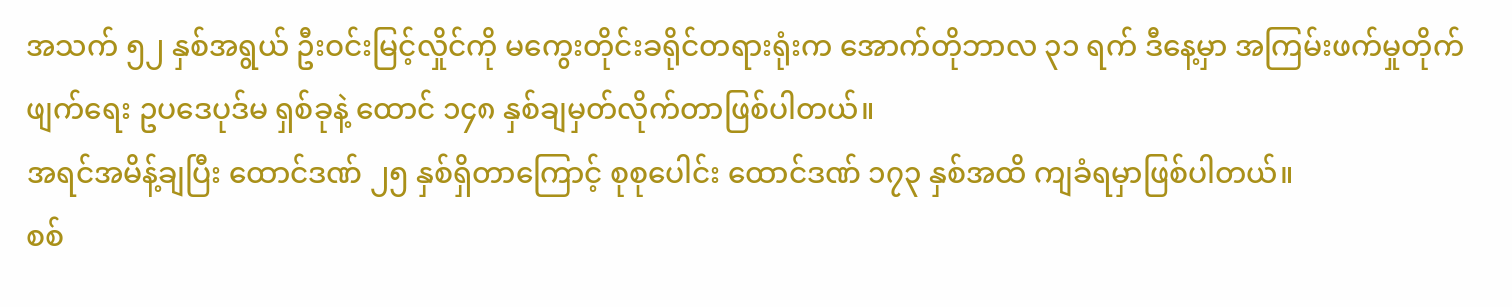အသက် ၅၂ နှစ်အရွယ် ဦးဝင်းမြင့်လှိုင်ကို မကွေးတိုင်းခရိုင်တရားရုံးက အောက်တိုဘာလ ၃၁ ရက် ဒီနေ့မှာ အကြမ်းဖက်မှုတိုက်ဖျက်ရေး ဥပဒေပုဒ်မ ရှစ်ခုနဲ့ ထောင် ၁၄၈ နှစ်ချမှတ်လိုက်တာဖြစ်ပါတယ်။
အရင်အမိန့်ချပြီး ထောင်ဒဏ် ၂၅ နှစ်ရှိတာကြောင့် စုစုပေါင်း ထောင်ဒဏ် ၁၇၃ နှစ်အထိ ကျခံရမှာဖြစ်ပါတယ်။
စစ်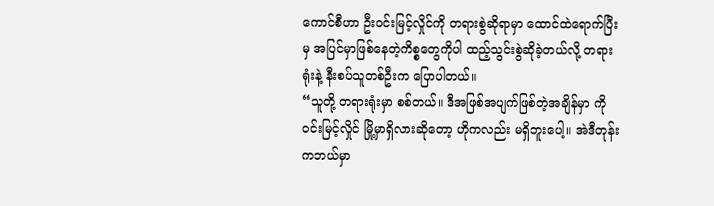ကောင်စီဟာ ဦးဝင်းမြင့်လှိုင်ကို တရားစွဲဆိုရာမှာ ထောင်ထဲရောက်ပြီးမှ အပြင်မှာဖြစ်နေတဲ့ကိစ္စတွေကိုပါ ထည့်သွင်းစွဲဆိုခဲ့တယ်လို့ တရားရုံးနဲ့ နီးစပ်သူတစ်ဦးက ပြောပါတယ်။
“သူတို့ တရားရုံးမှာ စစ်တယ်။ ဒီအဖြစ်အပျက်ဖြစ်တဲ့အချိန်မှာ ကိုဝင်းမြင့်လှိုင် မြို့မှာရှိလားဆိုတော့ ဟိုကလည်း မရှိဘူးပေါ့။ အဲဒီတုန်းကဘယ်မှာ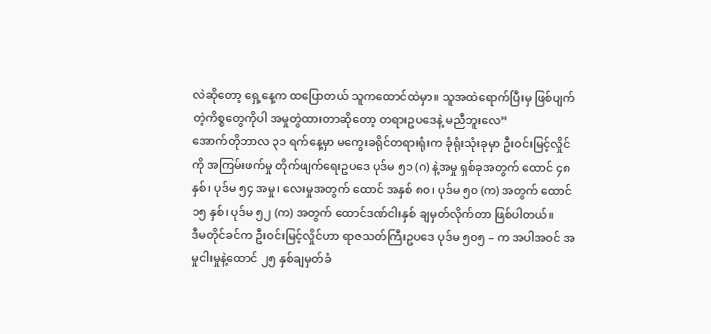လဲဆိုတော့ ရှေ့နေ့က ထပြောတယ် သူကထောင်ထဲမှာ။ သူအထဲရောက်ပြီးမှ ဖြစ်ပျက်တဲ့ကိစ္စတွေကိုပါ အမှုတွဲထားတာဆိုတော့ တရားဥပဒေနဲ့ မညီဘူးလေ”
အောက်တိုဘာလ ၃၁ ရက်နေ့မှာ မကွေးခရိုင်တရားရုံးက ခုံရုံးသုံးခုမှာ ဦးဝင်းမြင့်လှိုင်ကို အကြမ်းဖက်မှု တိုက်ဖျက်ရေးဥပဒေ ပုဒ်မ ၅၁ (ဂ) နဲ့အမှု ရှစ်ခုအတွက် ထောင် ၄၈ နှစ်၊ ပုဒ်မ ၅၄ အမှု၊ လေးမှုအတွက် ထောင် အနှစ် ၈၀၊ ပုဒ်မ ၅၀ (က) အတွက် ထောင် ၁၅ နှစ်၊ ပုဒ်မ ၅၂ (က) အတွက် ထောင်ဒဏ်ငါးနှစ် ချမှတ်လိုက်တာ ဖြစ်ပါတယ်။
ဒီမတိုင်ခင်က ဦးဝင်းမြင့်လှိုင်ဟာ ရာဇသတ်ကြီးဥပဒေ ပုဒ်မ ၅၀၅ – က အပါအဝင် အမှုငါးမှုနဲ့ထောင် ၂၅ နှစ်ချမှတ်ခံ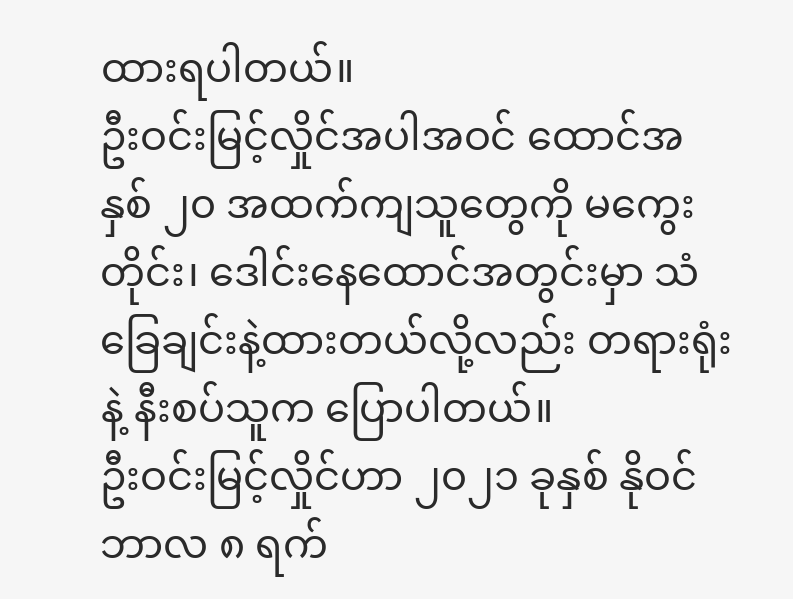ထားရပါတယ်။
ဦးဝင်းမြင့်လှိုင်အပါအဝင် ထောင်အနှစ် ၂၀ အထက်ကျသူတွေကို မကွေးတိုင်း၊ ဒေါင်းနေထောင်အတွင်းမှာ သံခြေချင်းနဲ့ထားတယ်လို့လည်း တရားရုံးနဲ့ နီးစပ်သူက ပြောပါတယ်။
ဦးဝင်းမြင့်လှိုင်ဟာ ၂၀၂၁ ခုနှစ် နိုဝင်ဘာလ ၈ ရက်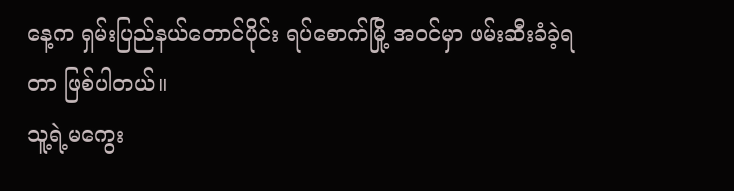နေ့က ရှမ်းပြည်နယ်တောင်ပိုင်း ရပ်စောက်မြို့ အဝင်မှာ ဖမ်းဆီးခံခဲ့ရတာ ဖြစ်ပါတယ်။
သူ့ရဲ့မကွေး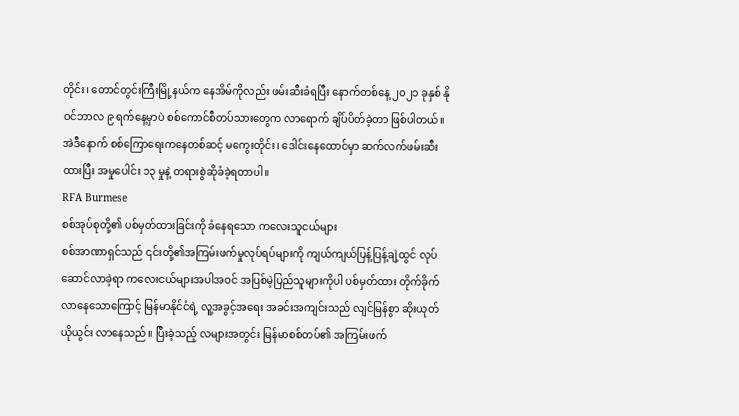တိုင်း၊ တောင်တွင်းကြီးမြို့နယ်က နေအိမ်ကိုလည်း ဖမ်းဆီးခံရပြီး နောက်တစ်နေ့ ၂၀၂၁ ခုနှစ် နိုဝင်ဘာလ ၉ ရက်နေ့မှာပဲ စစ်ကောင်စီတပ်သားတွေက လာရောက် ချိပ်ပိတ်ခဲ့တာ ဖြစ်ပါတယ်။
အဲဒီနောက် စစ်ကြောရေးကနေတစ်ဆင့် မကွေးတိုင်း၊ ဒေါင်းနေထောင်မှာ ဆက်လက်ဖမ်းဆီးထားပြီး အမှုပေါင်း ၁၃ မှုနဲ့ တရားစွဲဆိုခံခဲ့ရတာပါ။
RFA Burmese
စစ်အုပ်စုတို့၏ ပစ်မှတ်ထားခြင်းကို ခံနေရသော ကလေးသူငယ်များ
စစ်အာဏာရှင်သည် ၎င်းတို့၏အကြမ်းဖက်မှုလုပ်ရပ်များကို ကျယ်ကျယ်ပြန့်ပြန့်ချဲ့ထွင် လုပ်ဆောင်လာခဲ့ရာ ကလေးငယ်များအပါအဝင် အပြစ်မဲ့ပြည်သူများကိုပါ ပစ်မှတ်ထား တိုက်ခိုက်လာနေသောကြောင့် မြန်မာနိုင်ငံရဲ့ လူ့အခွင့်အရေး အခင်းအကျင်းသည် လျင်မြန်စွာ ဆိုးယုတ်ယိုယွင်း လာနေသည်။ ပြီးခဲ့သည့် လများအတွင်း မြန်မာစစ်တပ်၏ အကြမ်းဖက်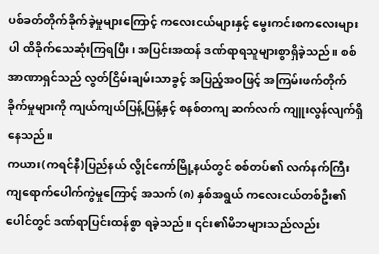ပစ်ခတ်တိုက်ခိုက်ခဲ့မှုများကြောင့် ကလေးငယ်များနှင့် မွေးကင်းစကလေးများပါ ထိခိုက်သေဆုံးကြရပြီး၊ အပြင်းအထန် ဒဏ်ရာရသူများစွာရှိခဲ့သည်။ စစ်အာဏာရှင်သည် လွတ်ငြိမ်းချမ်းသာခွင့် အပြည့်အဝဖြင့် အကြမ်းဖက်တိုက်ခိုက်မှုများကို ကျယ်ကျယ်ပြန့်ပြန့်နှင့် စနစ်တကျ ဆက်လက် ကျူးလွန်လျက်ရှိနေသည်။
ကယား(ကရင်နီ)ပြည်နယ် လွိုင်ကော်မြို့နယ်တွင် စစ်တပ်၏ လက်နက်ကြီး ကျရောက်ပေါက်ကွဲမှုကြောင့် အသက် (၈) နှစ်အရွယ် ကလေးငယ်တစ်ဦး၏ ပေါင်တွင် ဒဏ်ရာပြင်းထန်စွာ ရခဲ့သည်။ ၎င်း၏မိဘများသည်လည်း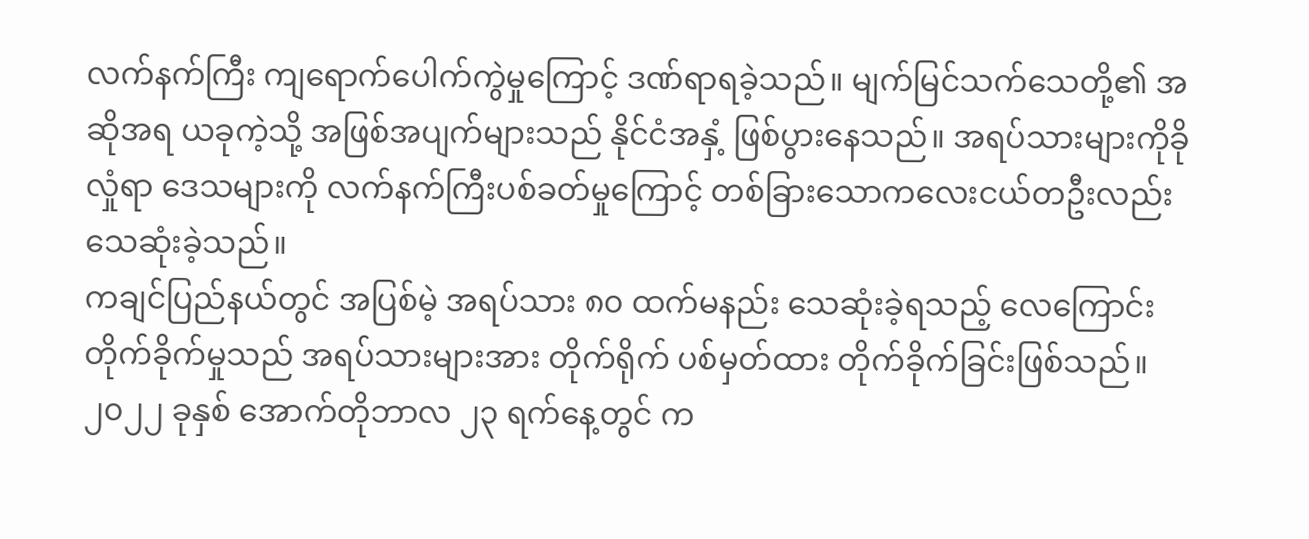လက်နက်ကြီး ကျရောက်ပေါက်ကွဲမှုကြောင့် ဒဏ်ရာရခဲ့သည်။ မျက်မြင်သက်သေတို့၏ အဆိုအရ ယခုကဲ့သို့ အဖြစ်အပျက်များသည် နိုင်ငံအနှံ့ ဖြစ်ပွားနေသည်။ အရပ်သားများကိုခိုလှုံရာ ဒေသများကို လက်နက်ကြီးပစ်ခတ်မှုကြောင့် တစ်ခြားသောကလေးငယ်တဦးလည်း သေဆုံးခဲ့သည်။
ကချင်ပြည်နယ်တွင် အပြစ်မဲ့ အရပ်သား ၈၀ ထက်မနည်း သေဆုံးခဲ့ရသည့် လေကြောင်းတိုက်ခိုက်မှုသည် အရပ်သားများအား တိုက်ရိုက် ပစ်မှတ်ထား တိုက်ခိုက်ခြင်းဖြစ်သည်။ ၂၀၂၂ ခုနှစ် အောက်တိုဘာလ ၂၃ ရက်နေ့တွင် က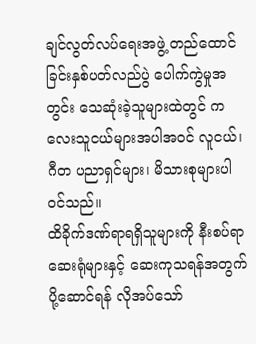ချင်လွတ်လပ်ရေးအဖွဲ့ တည်ထောင်ခြင်းနှစ်ပတ်လည်ပွဲ ပေါက်ကွဲမှုအတွင်း သေဆုံးခဲ့သူများထဲတွင် ကလေးသူငယ်များအပါအ၀င် လူငယ်၊ ဂီတ ပညာရှင်များ၊ မိသားစုများပါ၀င်သည်။
ထိခိုက်ဒဏ်ရာရရှိသူများကို နီးစပ်ရာဆေးရုံများနှင့် ဆေးကုသရန်အတွက် ပို့ဆောင်ရန် လိုအပ်သော်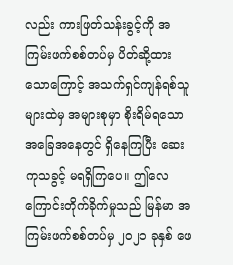လည်း ကားဖြတ်သန်းခွင့်ကို အကြမ်းဖက်စစ်တပ်မှ ပိတ်ဆို့ထားသောကြောင့် အသက်ရှင်ကျန်ရစ်သူများထဲမှ အများစုမှာ စိုးရိမ်ရသော အခြေအနေတွင် ရှိနေကြပြီး ဆေးကုသခွင့် မရရှိကြပေ။ ဤလေကြောင်းတိုက်ခိုက်မှုသည် မြန်မာ အကြမ်းဖက်စစ်တပ်မှ ၂၀၂၁ ခုနှစ် ဖေ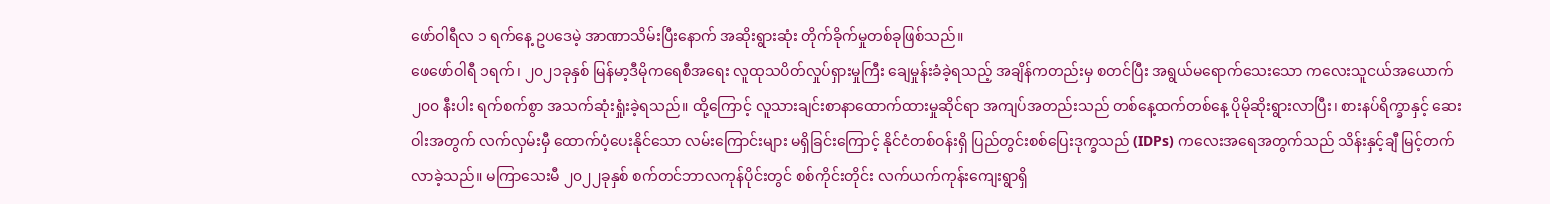ဖော်ဝါရီလ ၁ ရက်နေ့ ဥပဒေမဲ့ အာဏာသိမ်းပြီးနောက် အဆိုးရွားဆုံး တိုက်ခိုက်မှုတစ်ခုဖြစ်သည်။
ဖေဖော်ဝါရီ ၁ရက်၊ ၂၀၂၁ခုနှစ် မြန်မာ့ဒီမိုကရေစီအရေး လူထုသပိတ်လှုပ်ရှားမှုကြီး ချေမှုန်းခံခဲ့ရသည့် အချိန်ကတည်းမှ စတင်ပြီး အရွယ်မရောက်သေးသော ကလေးသူငယ်အယောက် ၂၀၀ နီးပါး ရက်စက်စွာ အသက်ဆုံးရှုံးခဲ့ရသည်။ ထို့ကြောင့် လူသားချင်းစာနာထောက်ထားမှုဆိုင်ရာ အကျပ်အတည်းသည် တစ်နေ့ထက်တစ်နေ့ ပိုမိုဆိုးရွားလာပြီး၊ စားနပ်ရိက္ခာနှင့် ဆေးဝါးအတွက် လက်လှမ်းမှီ ထောက်ပံ့ပေးနိုင်သော လမ်းကြောင်းများ မရှိခြင်းကြောင့် နိုင်ငံတစ်ဝန်းရှိ ပြည်တွင်းစစ်ပြေးဒုက္ခသည် (IDPs) ကလေးအရေအတွက်သည် သိန်းနှင့်ချီ မြင့်တက်လာခဲ့သည်။ မကြာသေးမီ ၂၀၂၂ခုနှစ် စက်တင်ဘာလကုန်ပိုင်းတွင် စစ်ကိုင်းတိုင်း လက်ယက်ကုန်းကျေးရွာရှိ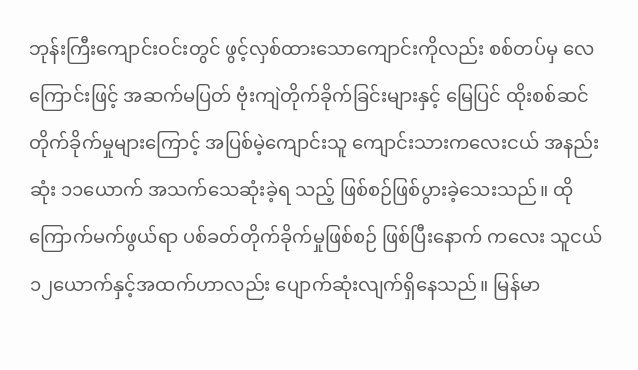ဘုန်းကြီးကျောင်းဝင်းတွင် ဖွင့်လှစ်ထားသောကျောင်းကိုလည်း စစ်တပ်မှ လေကြောင်းဖြင့် အဆက်မပြတ် ဗုံးကျဲတိုက်ခိုက်ခြင်းများနှင့် မြေပြင် ထိုးစစ်ဆင်တိုက်ခိုက်မှုများကြောင့် အပြစ်မဲ့ကျောင်းသူ ကျောင်းသားကလေးငယ် အနည်းဆုံး ၁၁ယောက် အသက်သေဆုံးခဲ့ရ သည့် ဖြစ်စဉ်ဖြစ်ပွားခဲ့သေးသည်။ ထိုကြောက်မက်ဖွယ်ရာ ပစ်ခတ်တိုက်ခိုက်မှုဖြစ်စဉ် ဖြစ်ပြီးနောက် ကလေး သူငယ် ၁၂ယောက်နှင့်အထက်ဟာလည်း ပျောက်ဆုံးလျက်ရှိနေသည်။ မြန်မာ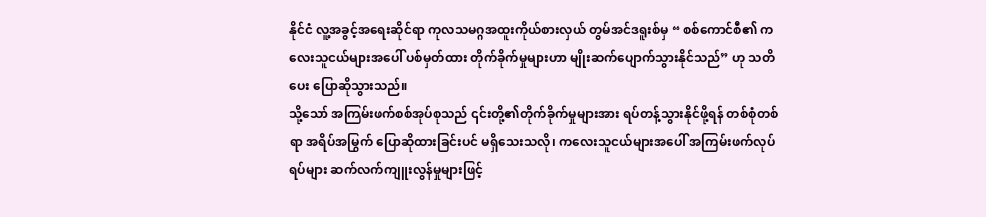နိုင်ငံ လူ့အခွင့်အရေးဆိုင်ရာ ကုလသမဂ္ဂအထူးကိုယ်စားလှယ် တွမ်အင်ဒရူးစ်မှ “ စစ်ကောင်စီ၏ ကလေးသူငယ်များအပေါ် ပစ်မှတ်ထား တိုက်ခိုက်မှုများဟာ မျိုးဆက်ပျောက်သွားနိုင်သည်” ဟု သတိပေး ပြောဆိုသွားသည်။
သို့သော် အကြမ်းဖက်စစ်အုပ်စုသည် ၎င်းတို့၏တိုက်ခိုက်မှုများအား ရပ်တန့်သွားနိုင်ဖို့ရန် တစ်စုံတစ်ရာ အရိပ်အမြွက် ပြောဆိုထားခြင်းပင် မရှိသေးသလို၊ ကလေးသူငယ်များအပေါ် အကြမ်းဖက်လုပ်ရပ်များ ဆက်လက်ကျူးလွန်မှုများဖြင့်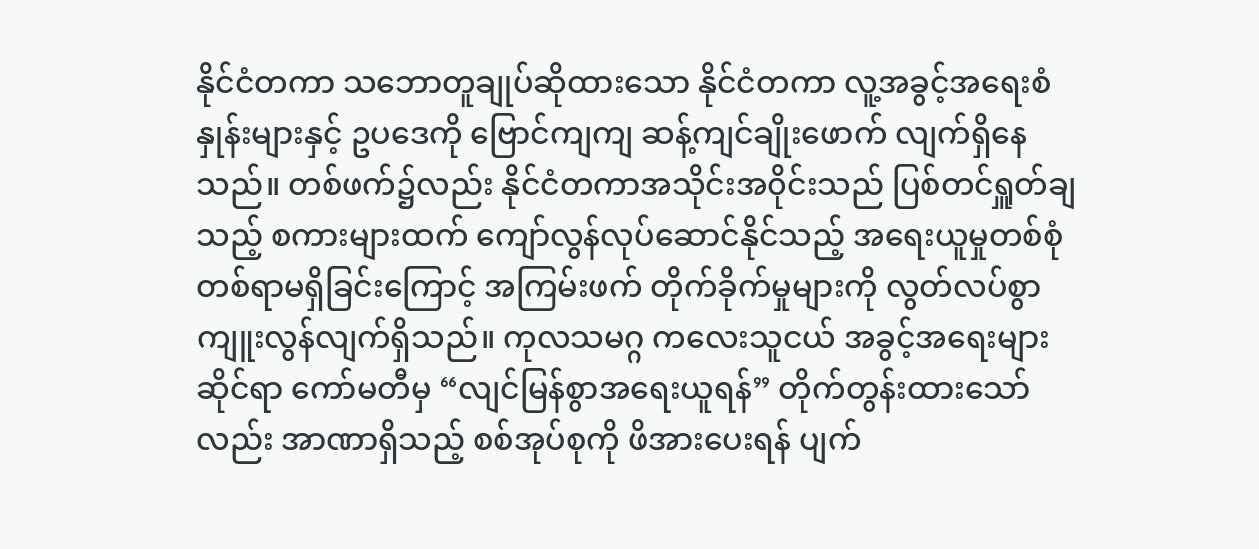နိုင်ငံတကာ သဘောတူချုပ်ဆိုထားသော နိုင်ငံတကာ လူ့အခွင့်အရေးစံနှုန်းများနှင့် ဥပဒေကို ဗြောင်ကျကျ ဆန့်ကျင်ချိုးဖောက် လျက်ရှိနေသည်။ တစ်ဖက်၌လည်း နိုင်ငံတကာအသိုင်းအ၀ိုင်းသည် ပြစ်တင်ရှူတ်ချသည့် စကားများထက် ကျော်လွန်လုပ်ဆောင်နိုင်သည့် အရေးယူမှုတစ်စုံတစ်ရာမရှိခြင်းကြောင့် အကြမ်းဖက် တိုက်ခိုက်မှုများကို လွတ်လပ်စွာ ကျူးလွန်လျက်ရှိသည်။ ကုလသမဂ္ဂ ကလေးသူငယ် အခွင့်အရေးများဆိုင်ရာ ကော်မတီမှ “လျင်မြန်စွာအရေးယူရန်” တိုက်တွန်းထားသော်လည်း အာဏာရှိသည့် စစ်အုပ်စုကို ဖိအားပေးရန် ပျက်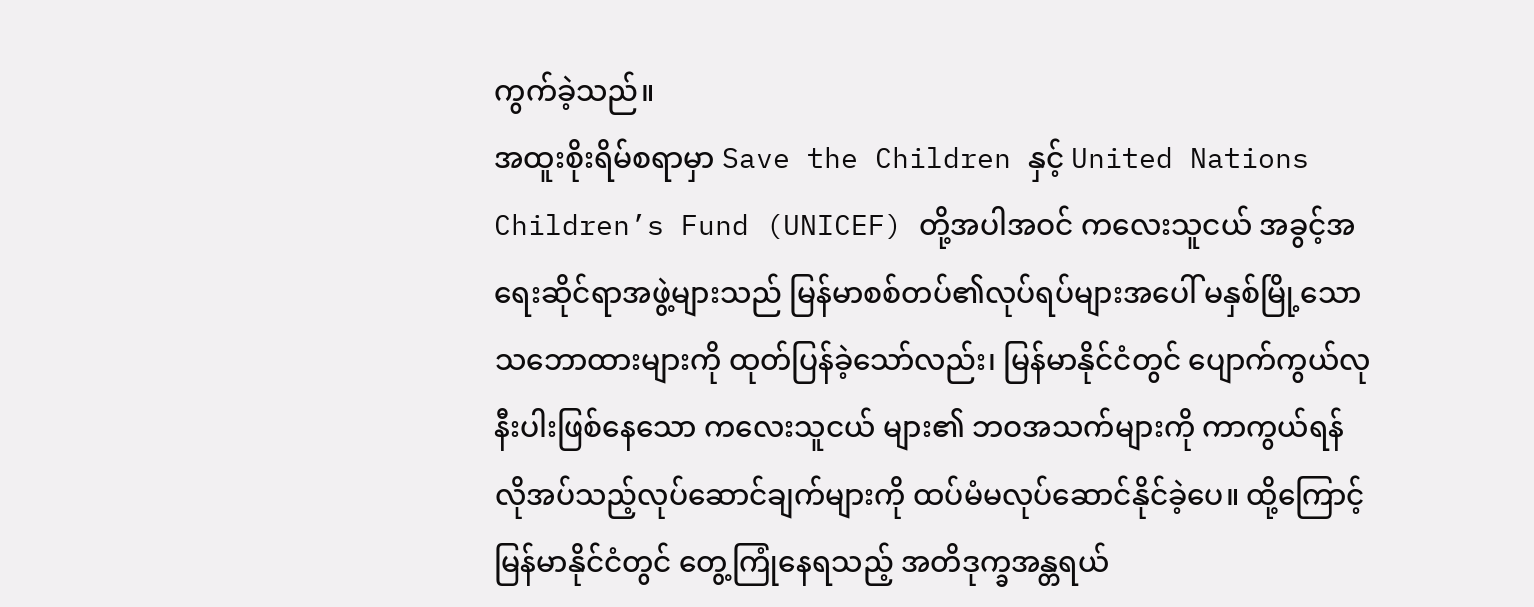ကွက်ခဲ့သည်။
အထူးစိုးရိမ်စရာမှာ Save the Children နှင့် United Nations Children’s Fund (UNICEF) တို့အပါအဝင် ကလေးသူငယ် အခွင့်အရေးဆိုင်ရာအဖွဲ့များသည် မြန်မာစစ်တပ်၏လုပ်ရပ်များအပေါ် မနှစ်မြို့သော သဘောထားများကို ထုတ်ပြန်ခဲ့သော်လည်း၊ မြန်မာနိုင်ငံတွင် ပျောက်ကွယ်လုနီးပါးဖြစ်နေသော ကလေးသူငယ် များ၏ ဘဝအသက်များကို ကာကွယ်ရန် လိုအပ်သည့်လုပ်ဆောင်ချက်များကို ထပ်မံမလုပ်ဆောင်နိုင်ခဲ့ပေ။ ထို့ကြောင့် မြန်မာနိုင်ငံတွင် တွေ့ကြုံနေရသည့် အတိဒုက္ခအန္တရယ်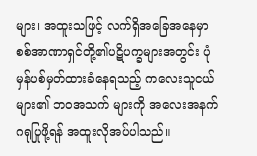များ၊ အထူးသဖြင့် လက်ရှိအခြေအနေမှာ စစ်အာဏာရှင်တို့၏ပဋိပက္ခများအတွင်း ပုံမှန်ပစ်မှတ်ထားခံနေရသည့် ကလေးသူငယ်များ၏ ဘဝအသက် များကို အလေးအနက် ဂရုပြုဖို့ရန် အထူးလိုအပ်ပါသည်။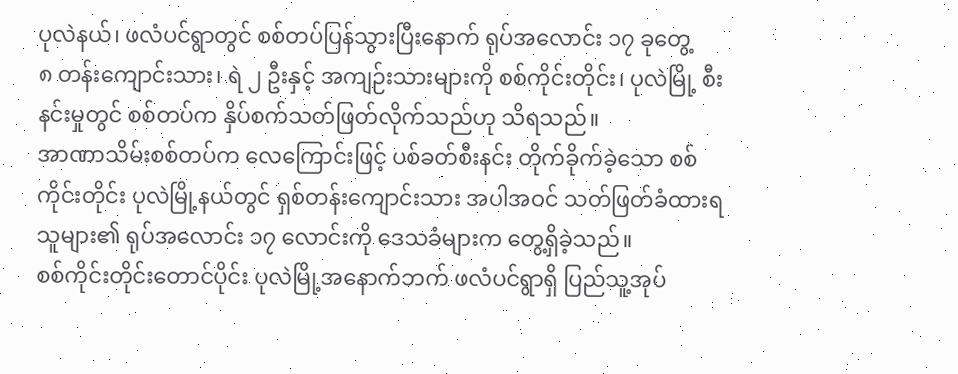ပုလဲနယ်၊ ဖလံပင်ရွာတွင် စစ်တပ်ပြန်သွားပြီးနောက် ရုပ်အလောင်း ၁၇ ခုတွေ့
၈ တန်းကျောင်းသား၊ ရဲ ၂ ဦးနှင့် အကျဉ်းသားများကို စစ်ကိုင်းတိုင်း၊ ပုလဲမြို့ စီးနင်းမှုတွင် စစ်တပ်က နှိပ်စက်သတ်ဖြတ်လိုက်သည်ဟု သိရသည်။
အာဏာသိမ်းစစ်တပ်က လေကြောင်းဖြင့် ပစ်ခတ်စီးနင်း တိုက်ခိုက်ခဲ့သော စစ်ကိုင်းတိုင်း ပုလဲမြို့နယ်တွင် ရှစ်တန်းကျောင်းသား အပါအဝင် သတ်ဖြတ်ခံထားရသူများ၏ ရုပ်အလောင်း ၁၇ လောင်းကို ဒေသခံများက တွေ့ရှိခဲ့သည်။
စစ်ကိုင်းတိုင်းတောင်ပိုင်း ပုလဲမြို့အနောက်ဘက် ဖလံပင်ရွာရှိ ပြည်သူ့အုပ်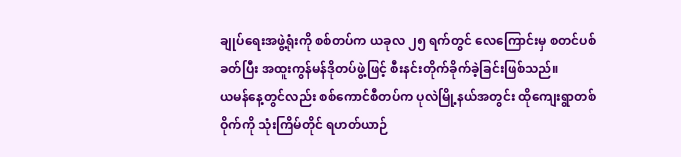ချုပ်ရေးအဖွဲ့ရုံးကို စစ်တပ်က ယခုလ ၂၅ ရက်တွင် လေကြောင်းမှ စတင်ပစ်ခတ်ပြီး အထူးကွန်မန်ဒိုတပ်ဖွဲ့ဖြင့် စီးနင်းတိုက်ခိုက်ခဲ့ခြင်းဖြစ်သည်။
ယမန်နေ့တွင်လည်း စစ်ကောင်စီတပ်က ပုလဲမြို့နယ်အတွင်း ထိုကျေးရွာတစ်ဝိုက်ကို သုံးကြိမ်တိုင် ရဟတ်ယာဉ်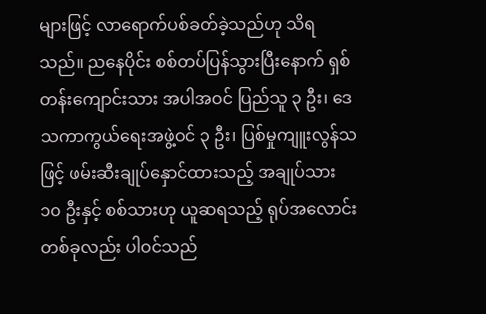များဖြင့် လာရောက်ပစ်ခတ်ခဲ့သည်ဟု သိရသည်။ ညနေပိုင်း စစ်တပ်ပြန်သွားပြီးနောက် ရှစ်တန်းကျောင်းသား အပါအဝင် ပြည်သူ ၃ ဦး၊ ဒေသကာကွယ်ရေးအဖွဲ့ဝင် ၃ ဦး၊ ပြစ်မှုကျူးလွန်သဖြင့် ဖမ်းဆီးချုပ်နှောင်ထားသည့် အချုပ်သား ၁၀ ဦးနှင့် စစ်သားဟု ယူဆရသည့် ရုပ်အလောင်းတစ်ခုလည်း ပါဝင်သည်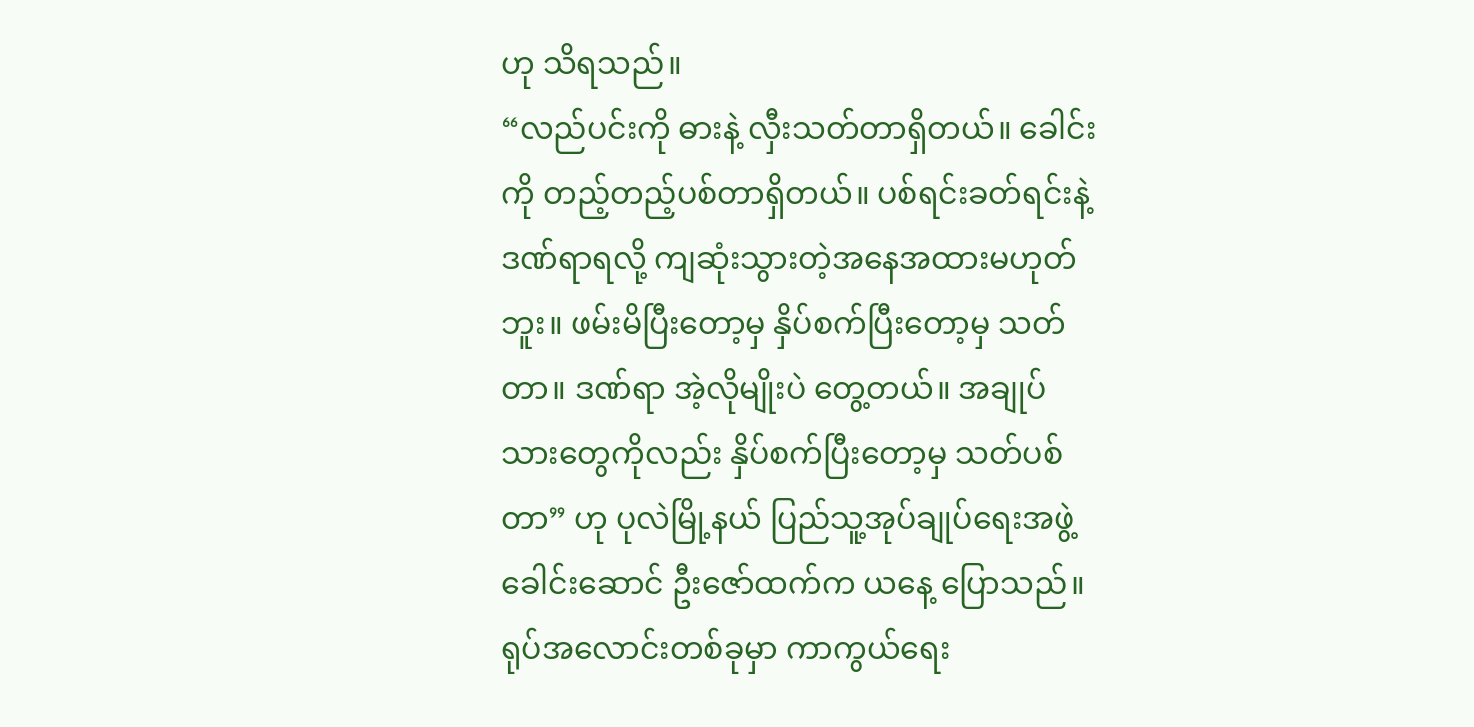ဟု သိရသည်။
“လည်ပင်းကို ဓားနဲ့ လှီးသတ်တာရှိတယ်။ ခေါင်းကို တည့်တည့်ပစ်တာရှိတယ်။ ပစ်ရင်းခတ်ရင်းနဲ့ ဒဏ်ရာရလို့ ကျဆုံးသွားတဲ့အနေအထားမဟုတ်ဘူး။ ဖမ်းမိပြီးတော့မှ နှိပ်စက်ပြီးတော့မှ သတ်တာ။ ဒဏ်ရာ အဲ့လိုမျိုးပဲ တွေ့တယ်။ အချုပ်သားတွေကိုလည်း နှိပ်စက်ပြီးတော့မှ သတ်ပစ်တာ” ဟု ပုလဲမြို့နယ် ပြည်သူ့အုပ်ချုပ်ရေးအဖွဲ့ ခေါင်းဆောင် ဦးဇော်ထက်က ယနေ့ ပြောသည်။
ရုပ်အလောင်းတစ်ခုမှာ ကာကွယ်ရေး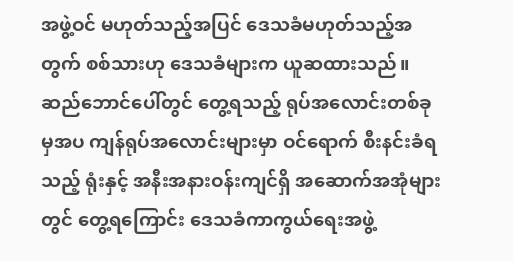အဖွဲ့ဝင် မဟုတ်သည့်အပြင် ဒေသခံမဟုတ်သည့်အတွက် စစ်သားဟု ဒေသခံများက ယူဆထားသည်။
ဆည်ဘောင်ပေါ်တွင် တွေ့ရသည့် ရုပ်အလောင်းတစ်ခုမှအပ ကျန်ရုပ်အလောင်းများမှာ ဝင်ရောက် စီးနင်းခံရသည့် ရုံးနှင့် အနီးအနားဝန်းကျင်ရှိ အဆောက်အအုံများတွင် တွေ့ရကြောင်း ဒေသခံကာကွယ်ရေးအဖွဲ့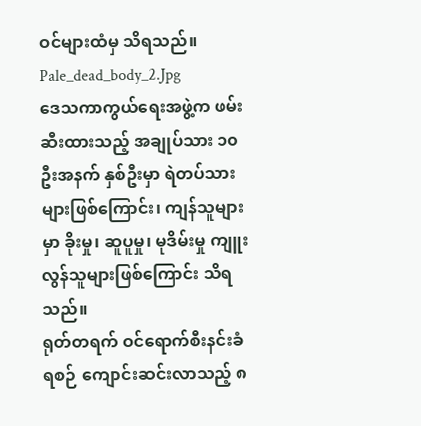ဝင်များထံမှ သိရသည်။
Pale_dead_body_2.Jpg
ဒေသကာကွယ်ရေးအဖွဲ့က ဖမ်းဆီးထားသည့် အချုပ်သား ၁၀ ဦးအနက် နှစ်ဦးမှာ ရဲတပ်သားများဖြစ်ကြောင်း၊ ကျန်သူများမှာ ခိုးမှု၊ ဆူပူမှု၊ မုဒိမ်းမှု ကျူးလွန်သူများဖြစ်ကြောင်း သိရသည်။
ရုတ်တရက် ဝင်ရောက်စီးနင်းခံရစဉ် ကျောင်းဆင်းလာသည့် ၈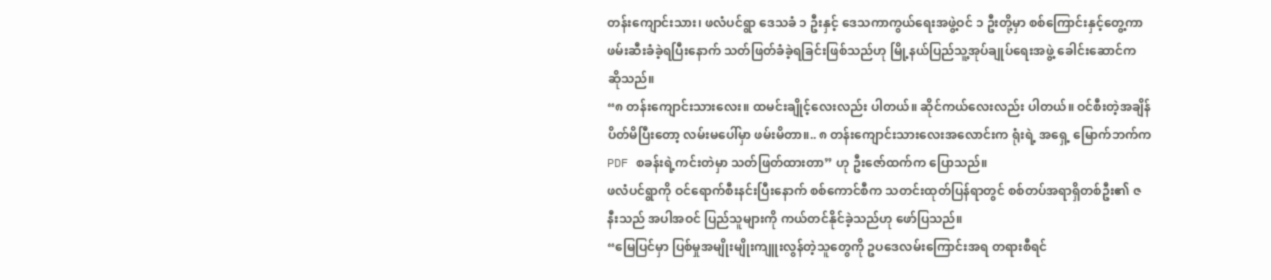တန်းကျောင်းသား၊ ဖလံပင်ရွာ ဒေသခံ ၁ ဦးနှင့် ဒေသကာကွယ်ရေးအဖွဲ့ဝင် ၁ ဦးတို့မှာ စစ်ကြောင်းနှင့်တွေ့ကာ ဖမ်းဆီးခံခဲ့ရပြီးနောက် သတ်ဖြတ်ခံခဲ့ရခြင်းဖြစ်သည်ဟု မြို့နယ်ပြည်သူ့အုပ်ချုပ်ရေးအဖွဲ့ ခေါင်းဆောင်က ဆိုသည်။
“၈ တန်းကျောင်းသားလေး။ ထမင်းချိုင့်လေးလည်း ပါတယ်။ ဆိုင်ကယ်လေးလည်း ပါတယ်။ ဝင်စီးတဲ့အချိန် ပိတ်မိပြီးတော့ လမ်းမပေါ်မှာ ဖမ်းမိတာ။.. ၈ တန်းကျောင်းသားလေးအလောင်းက ရုံးရဲ့ အရှေ့ မြောက်ဘက်က PDF စခန်းရဲ့ကင်းတဲမှာ သတ်ဖြတ်ထားတာ” ဟု ဦးဇော်ထက်က ပြောသည်။
ဖလံပင်ရွာကို ဝင်ရောက်စီးနင်းပြီးနောက် စစ်ကောင်စီက သတင်းထုတ်ပြန်ရာတွင် စစ်တပ်အရာရှိတစ်ဦး၏ ဇနီးသည် အပါအဝင် ပြည်သူများကို ကယ်တင်နိုင်ခဲ့သည်ဟု ဖော်ပြသည်။
“မြေပြင်မှာ ပြစ်မှုအမျိုးမျိုးကျူးလွန်တဲ့သူတွေကို ဥပဒေလမ်းကြောင်းအရ တရားစီရင်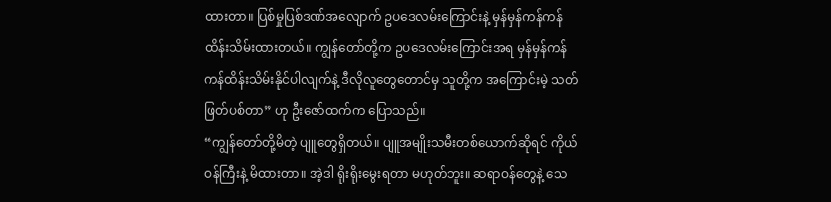ထားတာ။ ပြစ်မှုပြစ်ဒဏ်အလျောက် ဥပဒေလမ်းကြောင်းနဲ့ မှန်မှန်ကန်ကန်ထိန်းသိမ်းထားတယ်။ ကျွန်တော်တို့က ဥပဒေလမ်းကြောင်းအရ မှန်မှန်ကန်ကန်ထိန်းသိမ်းနိုင်ပါလျက်နဲ့ ဒီလိုလူတွေတောင်မှ သူတို့က အကြောင်းမဲ့ သတ်ဖြတ်ပစ်တာ” ဟု ဦးဇော်ထက်က ပြောသည်။
“ကျွန်တော်တို့မိတဲ့ ပျူတွေရှိတယ်။ ပျူအမျိုးသမီးတစ်ယောက်ဆိုရင် ကိုယ်ဝန်ကြီးနဲ့ မိထားတာ။ အဲ့ဒါ ရိုးရိုးမွေးရတာ မဟုတ်ဘူး။ ဆရာဝန်တွေနဲ့ သေ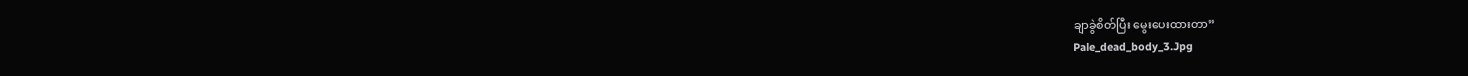ချာခွဲစိတ်ပြီး မွေးပေးထားတာ”
Pale_dead_body_3.Jpg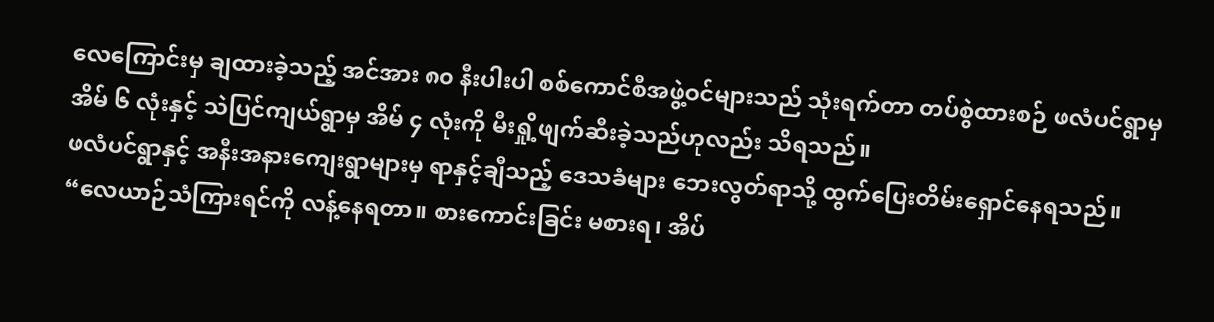လေကြောင်းမှ ချထားခဲ့သည့် အင်အား ၈၀ နီးပါးပါ စစ်ကောင်စီအဖွဲ့ဝင်များသည် သုံးရက်တာ တပ်စွဲထားစဉ် ဖလံပင်ရွာမှ အိမ် ၆ လုံးနှင့် သဲပြင်ကျယ်ရွာမှ အိမ် ၄ လုံးကို မီးရှို့ဖျက်ဆီးခဲ့သည်ဟုလည်း သိရသည်။
ဖလံပင်ရွာနှင့် အနီးအနားကျေးရွာများမှ ရာနှင့်ချီသည့် ဒေသခံများ ဘေးလွတ်ရာသို့ ထွက်ပြေးတိမ်းရှောင်နေရသည်။
“လေယာဉ်သံကြားရင်ကို လန့်နေရတာ။ စားကောင်းခြင်း မစားရ၊ အိပ်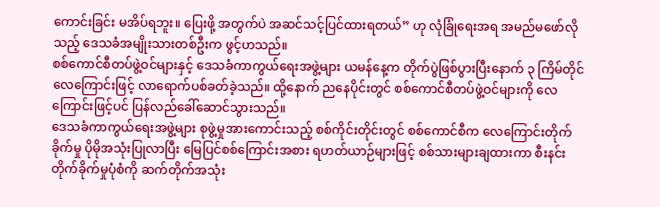ကောင်းခြင်း မအိပ်ရဘူး။ ပြေးဖို့ အတွက်ပဲ အဆင်သင့်ပြင်ထားရတယ်” ဟု လုံခြုံရေးအရ အမည်မဖော်လိုသည့် ဒေသခံအမျိုးသားတစ်ဦးက ဖွင့်ဟသည်။
စစ်ကောင်စီတပ်ဖွဲ့ဝင်များနှင့် ဒေသခံကာကွယ်ရေးအဖွဲ့များ ယမန်နေ့က တိုက်ပွဲဖြစ်ပွားပြီးနောက် ၃ ကြိမ်တိုင် လေကြောင်းဖြင့် လာရောက်ပစ်ခတ်ခဲ့သည်။ ထို့နောက် ညနေပိုင်းတွင် စစ်ကောင်စီတပ်ဖွဲ့ဝင်များကို လေကြောင်းဖြင့်ပင် ပြန်လည်ခေါ်ဆောင်သွားသည်။
ဒေသခံကာကွယ်ရေးအဖွဲ့များ စုဖွဲ့မှုအားကောင်းသည့် စစ်ကိုင်းတိုင်းတွင် စစ်ကောင်စီက လေကြောင်းတိုက်ခိုက်မှု ပိုမိုအသုံးပြုလာပြီး မြေပြင်စစ်ကြောင်းအစား ရဟတ်ယာဉ်များဖြင့် စစ်သားများချထားကာ စီးနင်းတိုက်ခိုက်မှုပုံစံကို ဆက်တိုက်အသုံး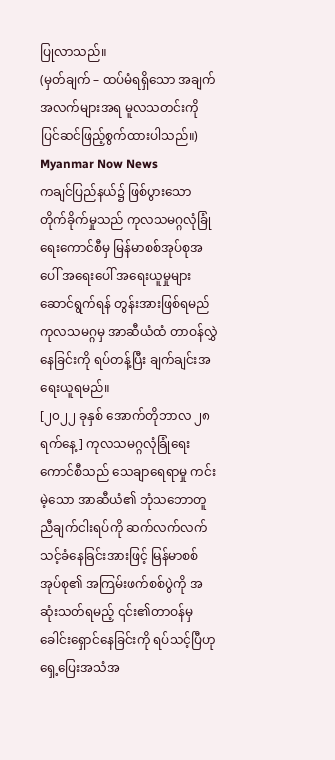ပြုလာသည်။
(မှတ်ချက် – ထပ်မံရရှိသော အချက်အလက်များအရ မူလသတင်းကို ပြင်ဆင်ဖြည့်စွက်ထားပါသည်။)
Myanmar Now News
ကချင်ပြည်နယ်၌ ဖြစ်ပွားသော တိုက်ခိုက်မှုသည် ကုလသမဂ္ဂလုံခြုံရေးကောင်စီမှ မြန်မာစစ်အုပ်စုအပေါ် အရေးပေါ် အရေးယူမှုများ ဆောင်ရွက်ရန် တွန်းအားဖြစ်ရမည်
ကုလသမဂ္ဂမှ အာဆီယံထံ တာဝန်လွှဲနေခြင်းကို ရပ်တန့်ပြီး ချက်ချင်းအရေးယူရမည်။
[၂၀၂၂ ခုနှစ် အောက်တိုဘာလ ၂၈ ရက်နေ့] ကုလသမဂ္ဂလုံခြုံရေးကောင်စီသည် သေချာရေရာမှု ကင်းမဲ့သော အာဆီယံ၏ ဘုံသဘောတူညီချက်ငါးရပ်ကို ဆက်လက်လက်သင့်ခံနေခြင်းအားဖြင့် မြန်မာစစ်အုပ်စု၏ အကြမ်းဖက်စစ်ပွဲကို အဆုံးသတ်ရမည့် ၎င်း၏တာဝန်မှ ခေါင်းရှောင်နေခြင်းကို ရပ်သင့်ပြီဟု ရှေ့ပြေးအသံအ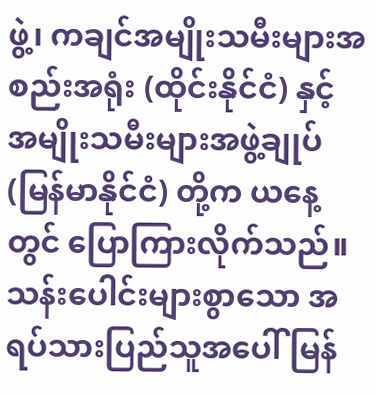ဖွဲ့၊ ကချင်အမျိုးသမီးများအစည်းအရုံး (ထိုင်းနိုင်ငံ) နှင့် အမျိုးသမီးများအဖွဲ့ချုပ် (မြန်မာနိုင်ငံ) တို့က ယနေ့တွင် ပြောကြားလိုက်သည်။
သန်းပေါင်းများစွာသော အရပ်သားပြည်သူအပေါ် မြန်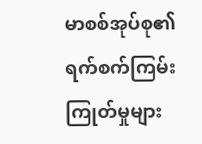မာစစ်အုပ်စု၏ ရက်စက်ကြမ်းကြုတ်မှုများ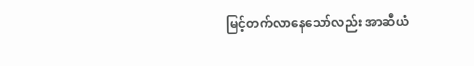မြင့်တက်လာနေသော်လည်း အာဆီယံ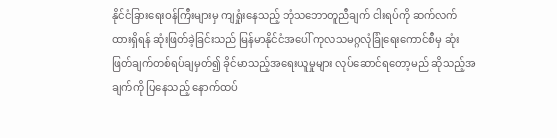နိုင်ငံခြားရေးဝန်ကြီးများမှ ကျရှုံးနေသည့် ဘုံသဘောတူညီချက် ငါးရပ်ကို ဆက်လက်ထားရှိရန် ဆုံးဖြတ်ခဲ့ခြင်းသည် မြန်မာနိုင်ငံအပေါ် ကုလသမဂ္ဂလုံခြုံရေးကောင်စီမှ ဆုံးဖြတ်ချက်တစ်ရပ်ချမှတ်၍ ခိုင်မာသည့်အရေးယူမှုများ လုပ်ဆောင်ရတော့မည် ဆိုသည့်အချက်ကို ပြနေသည့် နောက်ထပ်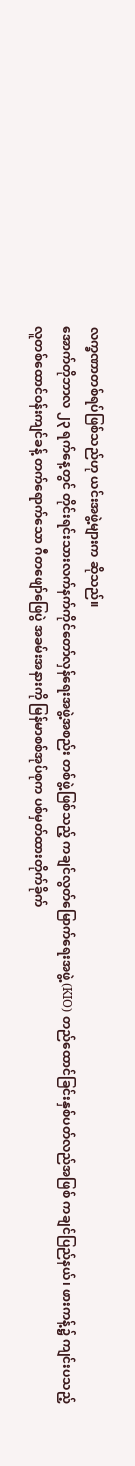လက္ခဏာတစ်ရပ်ဖြစ်သည်ဟု ယင်းအဖွဲ့များက ဆိုသည်။
အောက်တိုဘာလ ၂၃ ရက်နေ့တွင် တိုင်းရင်းသားလက်နက်ကိုင်တော်လှန်ရေးအဖွဲ့အစည်း တစ်ဖွဲ့ဖြစ်သည့် ကချင်လွတ်မြောက်ရေးအဖွဲ့ (KIO) တည်ထောင်ခြင်းနှစ်ပတ်လည်အဖြစ် ကချင်ပြည်နယ်၊ ဖားကန့်၌ ကျင်းပသည့် လူတစ်ထောင်ဝန်းကျင်ခန့် တက်ရောက်သော ဂီတဖျော်ဖြေပွဲ အခမ်းအနားကို မြန်မာစစ်အုပ်စုက ပစ်မှတ်ထားတိုက်ခိုက်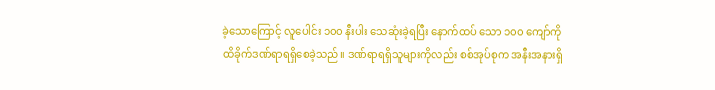ခဲ့သောကြောင့် လူပေါင်း ၁၀၀ နီးပါး သေဆုံးခဲ့ရပြီး နောက်ထပ် သော ၁၀၀ ကျော်ကို ထိခိုက်ဒဏ်ရာရရှိစေခဲ့သည်။ ဒဏ်ရာရရှိသူများကိုလည်း စစ်အုပ်စုက အနီးအနားရှိ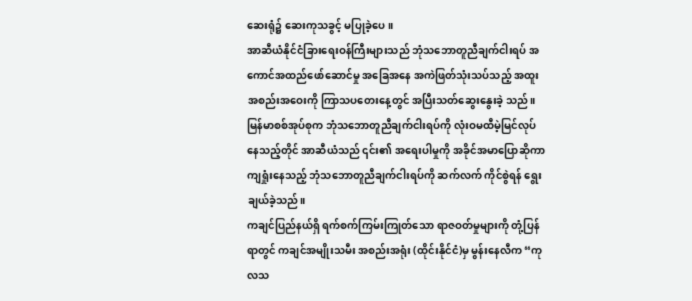ဆေးရုံ၌ ဆေးကုသခွင့် မပြုခဲ့ပေ။
အာဆီယံနိုင်ငံခြားရေးဝန်ကြီးများသည် ဘုံသဘောတူညီချက်ငါးရပ် အကောင်အထည်ဖော်ဆောင်မှု အခြေအနေ အကဲဖြတ်သုံးသပ်သည့် အထူးအစည်းအဝေးကို ကြာသပတေးနေ့တွင် အပြီးသတ်ဆွေးနွေးခဲ့ သည်။ မြန်မာစစ်အုပ်စုက ဘုံသဘောတူညီချက်ငါးရပ်ကို လုံးဝမထီမဲ့မြင်လုပ်နေသည့်တိုင် အာဆီယံသည် ၎င်း၏ အရေးပါမှုကို အခိုင်အမာပြောဆိုကာ ကျရှုံးနေသည့် ဘုံသဘောတူညီချက်ငါးရပ်ကို ဆက်လက် ကိုင်စွဲရန် ရွေးချယ်ခဲ့သည်။
ကချင်ပြည်နယ်ရှိ ရက်စက်ကြမ်းကြုတ်သော ရာဇဝတ်မှုများကို တုံ့ပြန်ရာတွင် ကချင်အမျိုးသမီး အစည်းအရုံး (ထိုင်းနိုင်ငံ)မှ မွန်းနေလီက “ကုလသ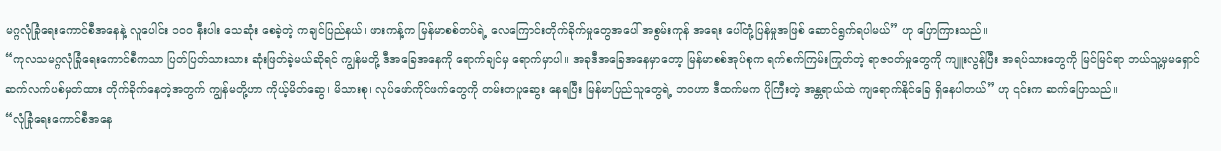မဂ္ဂလုံခြုံရေးကောင်စီအနေနဲ့ လူပေါင်း ၁၀၀ နီးပါး သေဆုံး စေခဲ့တဲ့ ကချင်ပြည်နယ်၊ ဖားကန့်က မြန်မာစစ်တပ်ရဲ့ လေကြောင်းတိုက်ခိုက်မှုတွေအပေါ် အစွမ်းကုန် အရေး ပေါ်တုံ့ပြန်မှုအဖြစ် ဆောင်ရွက်ရပါမယ်” ဟု ပြောကြားသည်။
“ကုလသမဂ္ဂလုံခြုံရေးကောင်စီကသာ ပြတ်ပြတ်သားသား ဆုံးဖြတ်ခဲ့မယ်ဆိုရင် ကျွန်မတို့ ဒီအခြေအနေကို ရောက်ချင်မှ ရောက်မှာပါ။ အခုဒီအခြေအနေမှာတော့ မြန်မာစစ်အုပ်စုက ရက်စက်ကြမ်းကြုတ်တဲ့ ရာဇဝတ်မှုတွေကို ကျူးလွန်ပြီး အရပ်သားတွေကို မြင်မြင်ရာ ဘယ်သူ့မှမရှောင် ဆက်လက်ပစ်မှတ်ထား တိုက်ခိုက်နေတဲ့အတွက် ကျွန်မတို့ဟာ ကိုယ့်မိတ်ဆွေ၊ မိသားစု၊ လုပ်ဖော်ကိုင်ဖက်တွေကို တမ်းတပူဆွေး နေရပြီး မြန်မာပြည်သူတွေရဲ့ ဘဝဟာ ဒီထက်မက ပိုကြီးတဲ့ အန္တရာယ်ထဲ ကျရောက်နိုင်ခြေ ရှိနေပါတယ်” ဟု ၎င်းက ဆက်ပြောသည်။
“လုံခြုံရေးကောင်စီအနေ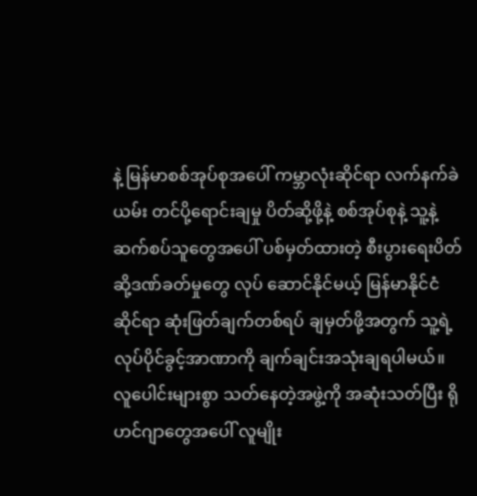နဲ့ မြန်မာစစ်အုပ်စုအပေါ် ကမ္ဘာလုံးဆိုင်ရာ လက်နက်ခဲယမ်း တင်ပို့ရောင်းချမှု ပိတ်ဆို့ဖို့နဲ့ စစ်အုပ်စုနဲ့ သူ့နဲ့ဆက်စပ်သူတွေအပေါ် ပစ်မှတ်ထားတဲ့ စီးပွားရေးပိတ်ဆို့ဒဏ်ခတ်မှုတွေ လုပ် ဆောင်နိုင်မယ့် မြန်မာနိုင်ငံဆိုင်ရာ ဆုံးဖြတ်ချက်တစ်ရပ် ချမှတ်ဖို့အတွက် သူ့ရဲ့လုပ်ပိုင်ခွင့်အာဏာကို ချက်ချင်းအသုံးချရပါမယ်။ လူပေါင်းများစွာ သတ်နေတဲ့အဖွဲ့ကို အဆုံးသတ်ပြီး ရိုဟင်ဂျာတွေအပေါ် လူမျိုး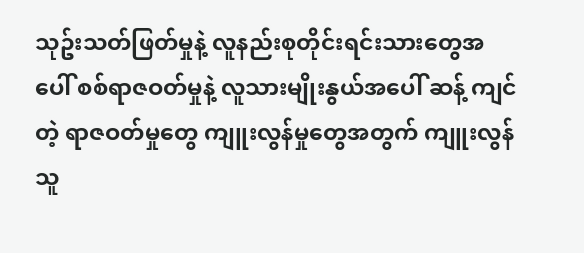သုဥ်းသတ်ဖြတ်မှုနဲ့ လူနည်းစုတိုင်းရင်းသားတွေအပေါ် စစ်ရာဇဝတ်မှုနဲ့ လူသားမျိုးနွယ်အပေါ် ဆန့် ကျင်တဲ့ ရာဇဝတ်မှုတွေ ကျူးလွန်မှုတွေအတွက် ကျူးလွန်သူ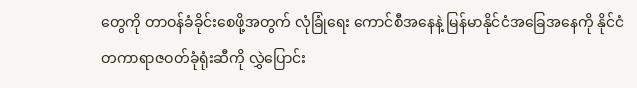တွေကို တာဝန်ခံခိုင်းစေဖို့အတွက် လုံခြုံရေး ကောင်စီအနေနဲ့ မြန်မာနိုင်ငံအခြေအနေကို နိုင်ငံတကာရာဇဝတ်ခုံရုံးဆီကို လွှဲပြောင်း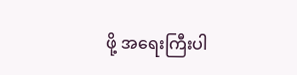ဖို့ အရေးကြီးပါ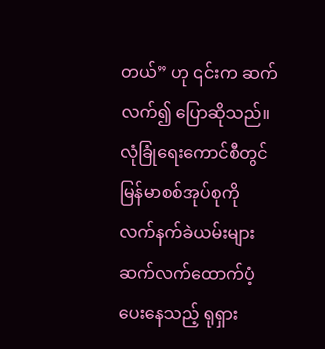တယ်” ဟု ၎င်းက ဆက်လက်၍ ပြောဆိုသည်။
လုံခြုံရေးကောင်စီတွင် မြန်မာစစ်အုပ်စုကို လက်နက်ခဲယမ်းများ ဆက်လက်ထောက်ပံ့ပေးနေသည့် ရုရှား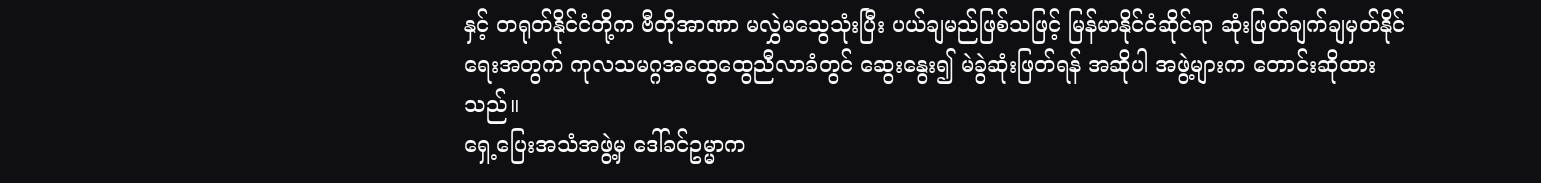နှင့် တရုတ်နိုင်ငံတို့က ဗီတိုအာဏာ မလွှဲမသွေသုံးပြီး ပယ်ချမည်ဖြစ်သဖြင့် မြန်မာနိုင်ငံဆိုင်ရာ ဆုံးဖြတ်ချက်ချမှတ်နိုင်ရေးအတွက် ကုလသမဂ္ဂအထွေထွေညီလာခံတွင် ဆွေးနွေး၍ မဲခွဲဆုံးဖြတ်ရန် အဆိုပါ အဖွဲ့များက တောင်းဆိုထားသည်။
ရှေ့ပြေးအသံအဖွဲ့မှ ဒေါ်ခင်ဥမ္မာက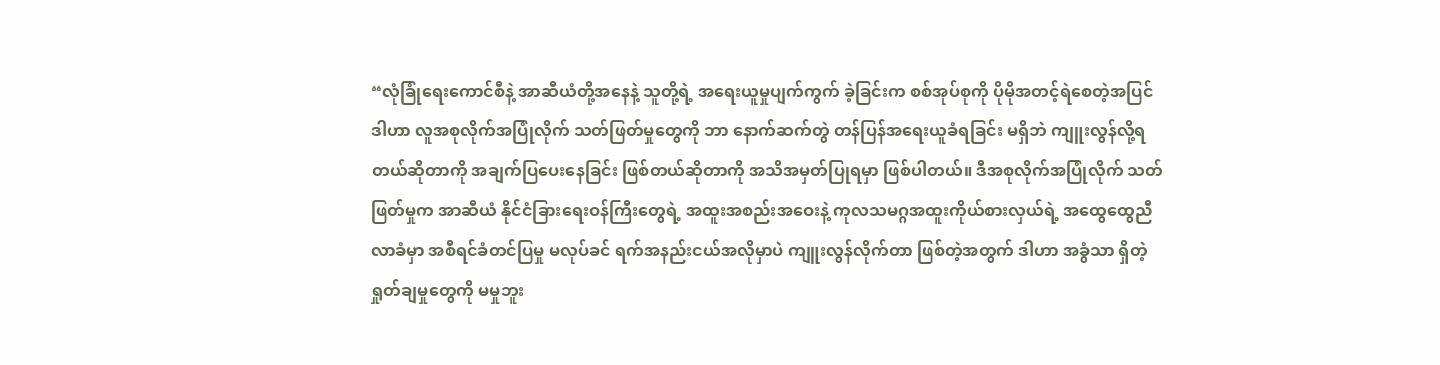“လုံခြုံရေးကောင်စီနဲ့ အာဆီယံတို့အနေနဲ့ သူတို့ရဲ့ အရေးယူမှုပျက်ကွက် ခဲ့ခြင်းက စစ်အုပ်စုကို ပိုမိုအတင့်ရဲစေတဲ့အပြင် ဒါဟာ လူအစုလိုက်အပြုံလိုက် သတ်ဖြတ်မှုတွေကို ဘာ နောက်ဆက်တွဲ တန်ပြန်အရေးယူခံရခြင်း မရှိဘဲ ကျူးလွန်လို့ရတယ်ဆိုတာကို အချက်ပြပေးနေခြင်း ဖြစ်တယ်ဆိုတာကို အသိအမှတ်ပြုရမှာ ဖြစ်ပါတယ်။ ဒီအစုလိုက်အပြုံလိုက် သတ်ဖြတ်မှုက အာဆီယံ နိုင်ငံခြားရေးဝန်ကြီးတွေရဲ့ အထူးအစည်းအဝေးနဲ့ ကုလသမဂ္ဂအထူးကိုယ်စားလှယ်ရဲ့ အထွေထွေညီလာခံမှာ အစီရင်ခံတင်ပြမှု မလုပ်ခင် ရက်အနည်းငယ်အလိုမှာပဲ ကျူးလွန်လိုက်တာ ဖြစ်တဲ့အတွက် ဒါဟာ အခွံသာ ရှိတဲ့ ရှုတ်ချမှုတွေကို မမှုဘူး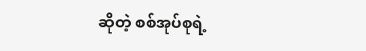ဆိုတဲ့ စစ်အုပ်စုရဲ့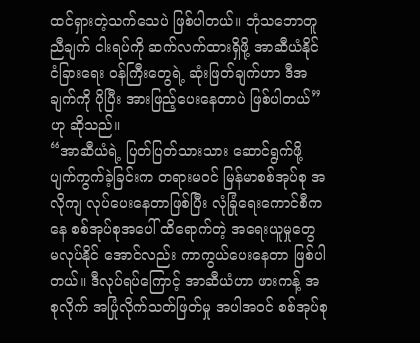ထင်ရှားတဲ့သက်သေပဲ ဖြစ်ပါတယ်။ ဘုံသဘောတူညီချက် ငါးရပ်ကို ဆက်လက်ထားရှိဖို့ အာဆီယံနိုင်ငံခြားရေး ဝန်ကြီးတွေရဲ့ ဆုံးဖြတ်ချက်ဟာ ဒီအချက်ကို ပိုပြီး အားဖြည့်ပေးနေတာပဲ ဖြစ်ပါတယ်” ဟု ဆိုသည်။
“အာဆီယံရဲ့ ပြတ်ပြတ်သားသား ဆောင်ရွက်ဖို့ ပျက်ကွက်ခဲ့ခြင်းက တရားမဝင် မြန်မာစစ်အုပ်စု အလိုကျ လုပ်ပေးနေတာဖြစ်ပြီး လုံခြုံရေးကောင်စီကနေ စစ်အုပ်စုအပေါ် ထိရောက်တဲ့ အရေးယူမှုတွေ မလုပ်နိုင် အောင်လည်း ကာကွယ်ပေးနေတာ ဖြစ်ပါတယ်။ ဒီလုပ်ရပ်ကြောင့် အာဆီယံဟာ ဖားကန့် အစုလိုက် အပြုံလိုက်သတ်ဖြတ်မှု အပါအဝင် စစ်အုပ်စု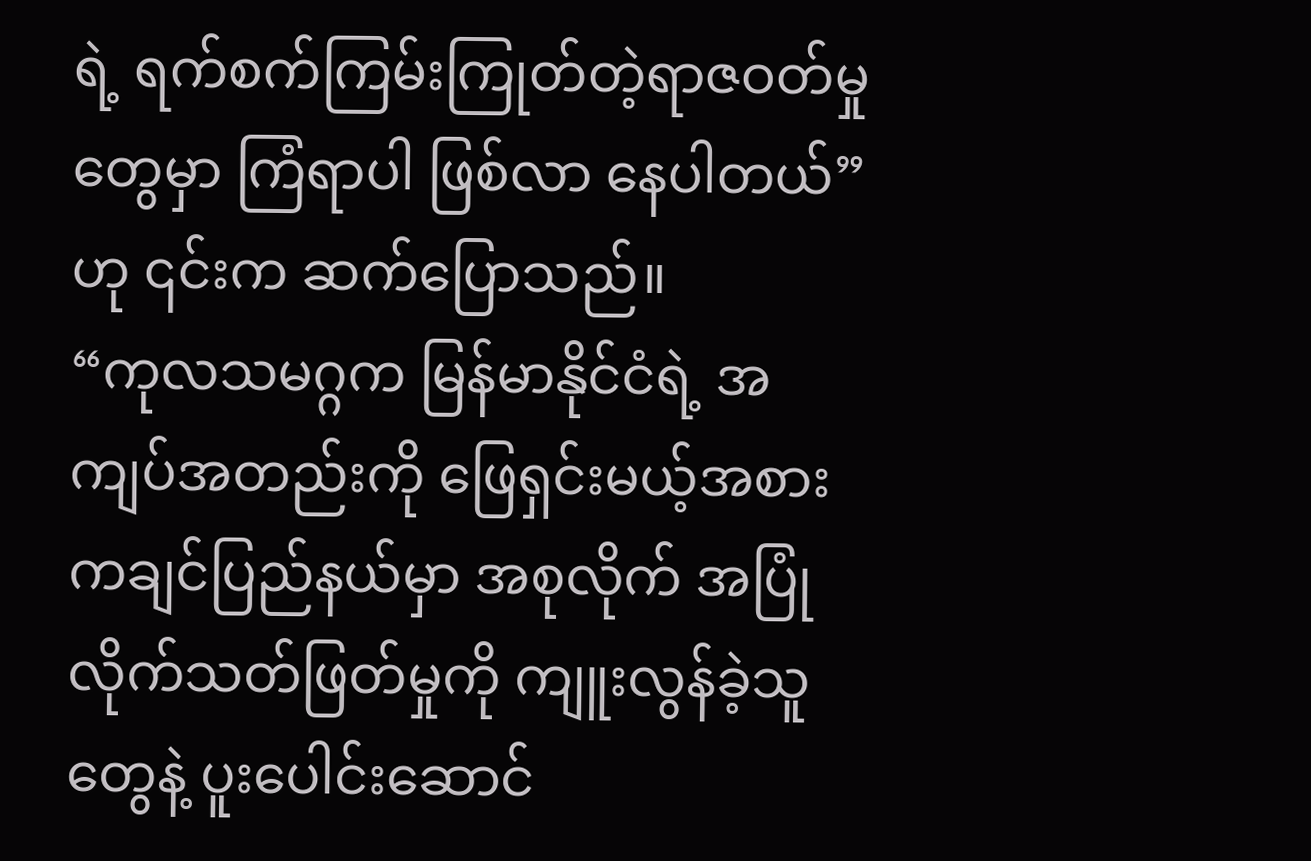ရဲ့ ရက်စက်ကြမ်းကြုတ်တဲ့ရာဇဝတ်မှုတွေမှာ ကြံရာပါ ဖြစ်လာ နေပါတယ်” ဟု ၎င်းက ဆက်ပြောသည်။
“ကုလသမဂ္ဂက မြန်မာနိုင်ငံရဲ့ အကျပ်အတည်းကို ဖြေရှင်းမယ့်အစား ကချင်ပြည်နယ်မှာ အစုလိုက် အပြုံ လိုက်သတ်ဖြတ်မှုကို ကျူးလွန်ခဲ့သူတွေနဲ့ ပူးပေါင်းဆောင်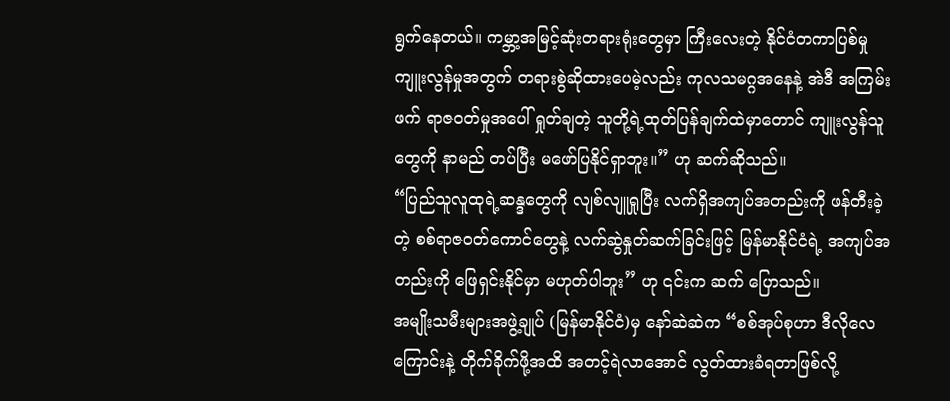ရွက်နေတယ်။ ကမ္ဘာ့အမြင့်ဆုံးတရားရုံးတွေမှာ ကြီးလေးတဲ့ နိုင်ငံတကာပြစ်မှု ကျူးလွန်မှုအတွက် တရားစွဲဆိုထားပေမဲ့လည်း ကုလသမဂ္ဂအနေနဲ့ အဲဒီ အကြမ်းဖက် ရာဇဝတ်မှုအပေါ် ရှုတ်ချတဲ့ သူတို့ရဲ့ထုတ်ပြန်ချက်ထဲမှာတောင် ကျူးလွန်သူတွေကို နာမည် တပ်ပြီး မဖော်ပြနိုင်ရှာဘူး။” ဟု ဆက်ဆိုသည်။
“ပြည်သူလူထုရဲ့ဆန္ဒတွေကို လျစ်လျူရှုပြီး လက်ရှိအကျပ်အတည်းကို ဖန်တီးခဲ့တဲ့ စစ်ရာဇဝတ်ကောင်တွေနဲ့ လက်ဆွဲနှုတ်ဆက်ခြင်းဖြင့် မြန်မာနိုင်ငံရဲ့ အကျပ်အတည်းကို ဖြေရှင်းနိုင်မှာ မဟုတ်ပါဘူး” ဟု ၎င်းက ဆက် ပြောသည်။
အမျိုးသမီးများအဖွဲ့ချုပ် (မြန်မာနိုင်ငံ)မှ နော်ဆဲဆဲက “စစ်အုပ်စုဟာ ဒီလိုလေကြောင်းနဲ့ တိုက်ခိုက်ဖို့အထိ အတင့်ရဲလာအောင် လွတ်ထားခံရတာဖြစ်လို့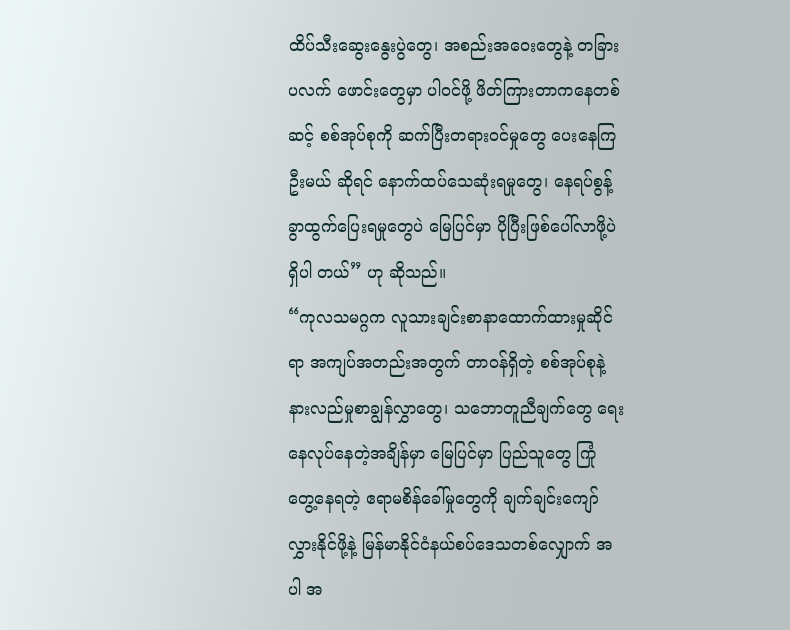ထိပ်သီးဆွေးနွေးပွဲတွေ၊ အစည်းအဝေးတွေနဲ့ တခြား ပလက် ဖောင်းတွေမှာ ပါဝင်ဖို့ ဖိတ်ကြားတာကနေတစ်ဆင့် စစ်အုပ်စုကို ဆက်ပြီးတရားဝင်မှုတွေ ပေးနေကြဦးမယ် ဆိုရင် နောက်ထပ်သေဆုံးရမှုတွေ၊ နေရပ်စွန့်ခွာထွက်ပြေးရမှုတွေပဲ မြေပြင်မှာ ပိုပြီးဖြစ်ပေါ်လာဖို့ပဲ ရှိပါ တယ်” ဟု ဆိုသည်။
“ကုလသမဂ္ဂက လူသားချင်းစာနာထောက်ထားမှုဆိုင်ရာ အကျပ်အတည်းအတွက် တာဝန်ရှိတဲ့ စစ်အုပ်စုနဲ့ နားလည်မှုစာချွန်လွှာတွေ၊ သဘောတူညီချက်တွေ ရေးနေလုပ်နေတဲ့အချိန်မှာ မြေပြင်မှာ ပြည်သူတွေ ကြုံ တွေ့နေရတဲ့ ဧရာမစိန်ခေါ်မှုတွေကို ချက်ချင်းကျော်လွှားနိုင်ဖို့နဲ့ မြန်မာနိုင်ငံနယ်စပ်ဒေသတစ်လျှောက် အပါ အ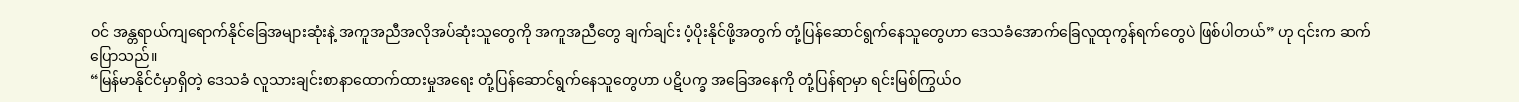ဝင် အန္တရာယ်ကျရောက်နိုင်ခြေအများဆုံးနဲ့ အကူအညီအလိုအပ်ဆုံးသူတွေကို အကူအညီတွေ ချက်ချင်း ပံ့ပိုးနိုင်ဖို့အတွက် တုံ့ပြန်ဆောင်ရွက်နေသူတွေဟာ ဒေသခံအောက်ခြေလူထုကွန်ရက်တွေပဲ ဖြစ်ပါတယ်” ဟု ၎င်းက ဆက်ပြောသည်။
“မြန်မာနိုင်ငံမှာရှိတဲ့ ဒေသခံ လူသားချင်းစာနာထောက်ထားမှုအရေး တုံ့ပြန်ဆောင်ရွက်နေသူတွေဟာ ပဋိပက္ခ အခြေအနေကို တုံ့ပြန်ရာမှာ ရင်းမြစ်ကြွယ်ဝ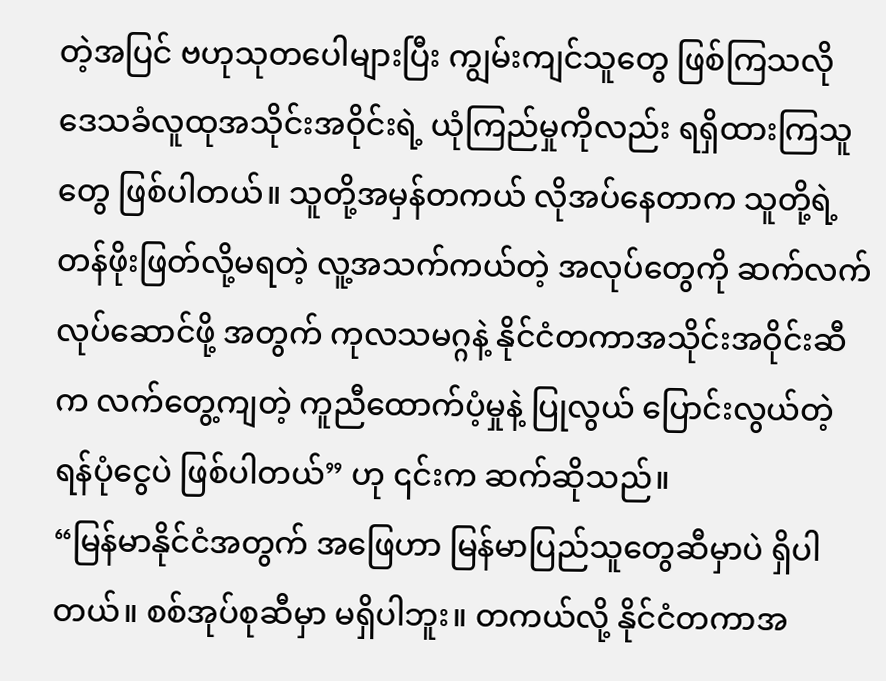တဲ့အပြင် ဗဟုသုတပေါများပြီး ကျွမ်းကျင်သူတွေ ဖြစ်ကြသလို ဒေသခံလူထုအသိုင်းအဝိုင်းရဲ့ ယုံကြည်မှုကိုလည်း ရရှိထားကြသူတွေ ဖြစ်ပါတယ်။ သူတို့အမှန်တကယ် လိုအပ်နေတာက သူတို့ရဲ့ တန်ဖိုးဖြတ်လို့မရတဲ့ လူ့အသက်ကယ်တဲ့ အလုပ်တွေကို ဆက်လက်လုပ်ဆောင်ဖို့ အတွက် ကုလသမဂ္ဂနဲ့ နိုင်ငံတကာအသိုင်းအဝိုင်းဆီက လက်တွေ့ကျတဲ့ ကူညီထောက်ပံ့မှုနဲ့ ပြုလွယ် ပြောင်းလွယ်တဲ့ ရန်ပုံငွေပဲ ဖြစ်ပါတယ်” ဟု ၎င်းက ဆက်ဆိုသည်။
“မြန်မာနိုင်ငံအတွက် အဖြေဟာ မြန်မာပြည်သူတွေဆီမှာပဲ ရှိပါတယ်။ စစ်အုပ်စုဆီမှာ မရှိပါဘူး။ တကယ်လို့ နိုင်ငံတကာအ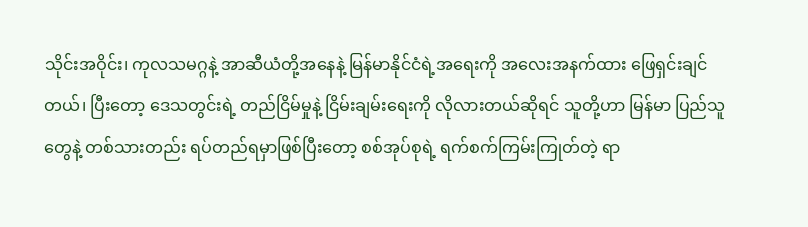သိုင်းအဝိုင်း၊ ကုလသမဂ္ဂနဲ့ အာဆီယံတို့အနေနဲ့ မြန်မာနိုင်ငံရဲ့အရေးကို အလေးအနက်ထား ဖြေရှင်းချင်တယ်၊ ပြီးတော့ ဒေသတွင်းရဲ့ တည်ငြိမ်မှုနဲ့ ငြိမ်းချမ်းရေးကို လိုလားတယ်ဆိုရင် သူတို့ဟာ မြန်မာ ပြည်သူတွေနဲ့ တစ်သားတည်း ရပ်တည်ရမှာဖြစ်ပြီးတော့ စစ်အုပ်စုရဲ့ ရက်စက်ကြမ်းကြုတ်တဲ့ ရာ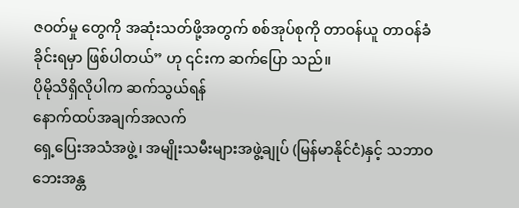ဇဝတ်မှု တွေကို အဆုံးသတ်ဖို့အတွက် စစ်အုပ်စုကို တာဝန်ယူ တာဝန်ခံခိုင်းရမှာ ဖြစ်ပါတယ်” ဟု ၎င်းက ဆက်ပြော သည်။
ပိုမိုသိရှိလိုပါက ဆက်သွယ်ရန်
နောက်ထပ်အချက်အလက်
ရှေ့ပြေးအသံအဖွဲ့၊ အမျိုးသမီးများအဖွဲ့ချုပ် (မြန်မာနိုင်ငံ)နှင့် သဘာဝဘေးအန္တ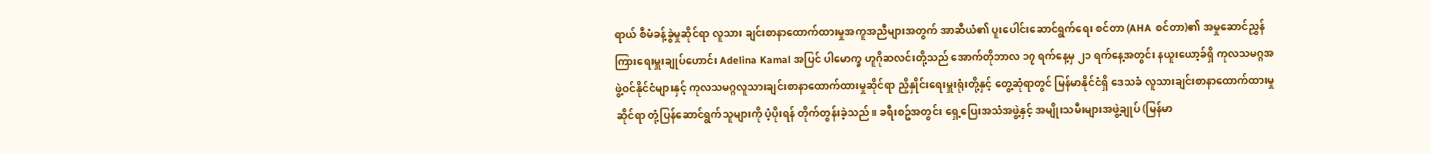ရာယ် စီမံခန့်ခွဲမှုဆိုင်ရာ လူသား ချင်းစာနာထောက်ထားမှုအကူအညီများအတွက် အာဆီယံ၏ ပူးပေါင်းဆောင်ရွက်ရေး စင်တာ (AHA စင်တာ)၏ အမှုဆောင်ညွှန်ကြားရေးမှူးချုပ်ဟောင်း Adelina Kamal အပြင် ပါမောက္ခ ဟူဂိုဆလင်းတို့သည် အောက်တိုဘာလ ၁၇ ရက်နေ့မှ ၂၁ ရက်နေ့အတွင်း နယူးယော့ခ်ရှိ ကုလသမဂ္ဂအဖွဲ့ဝင်နိုင်ငံများနှင့် ကုလသမဂ္ဂလူသားချင်းစာနာထောက်ထားမှုဆိုင်ရာ ညှိနှိုင်းရေးမှူးရုံးတို့နှင့် တွေ့ဆုံရာတွင် မြန်မာနိုင်ငံရှိ ဒေသခံ လူသားချင်းစာနာထောက်ထားမှုဆိုင်ရာ တုံ့ပြန်ဆောင်ရွက်သူများကို ပံ့ပိုးရန် တိုက်တွန်းခဲ့သည်။ ခရီးစဥ်အတွင်း ရှေ့ပြေးအသံအဖွဲ့နှင့် အမျိုးသမီးများအဖွဲ့ချုပ် (မြန်မာ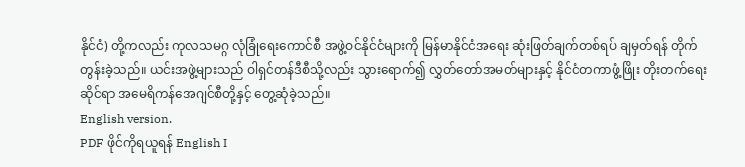နိုင်ငံ) တို့ကလည်း ကုလသမဂ္ဂ လုံခြုံရေးကောင်စီ အဖွဲ့ဝင်နိုင်ငံများကို မြန်မာနိုင်ငံအရေး ဆုံးဖြတ်ချက်တစ်ရပ် ချမှတ်ရန် တိုက်တွန်းခဲ့သည်။ ယင်းအဖွဲ့များသည် ဝါရှင်တန်ဒီစီသို့လည်း သွားရောက်၍ လွှတ်တော်အမတ်များနှင့် နိုင်ငံတကာဖွံ့ဖြိုး တိုးတက်ရေးဆိုင်ရာ အမေရိကန်အေဂျင်စီတို့နှင့် တွေ့ဆုံခဲ့သည်။
English version.
PDF ဖိုင်ကိုရယူရန် English I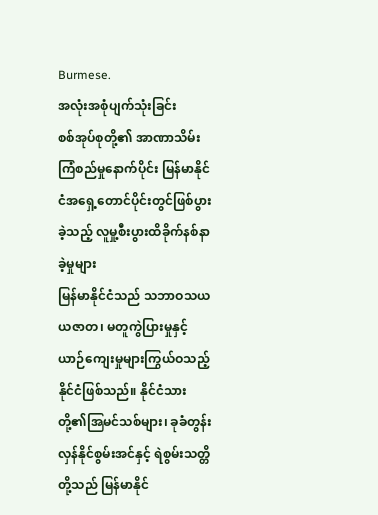Burmese.
အလုံးအစုံပျက်သုံးခြင်း
စစ်အုပ်စုတို့၏ အာဏာသိမ်းကြံစည်မှုနောက်ပိုင်း မြန်မာနိုင်ငံအရှေ့တောင်ပိုင်းတွင်ဖြစ်ပွားခဲ့သည့် လူမှု့စီးပွားထိခိုက်နစ်နာခဲ့မှုများ
မြန်မာနိုင်ငံသည် သဘာဝသယယဇာတ၊ မတူကွဲပြားမှုနှင့် ယာဉ်ကျေးမှုများကြွယ်ဝသည့်နိုင်ငံဖြစ်သည်။ နိုင်ငံသားတို့၏အြမင်သစ်များ၊ ခုခံတွန်းလှန်နိုင်စွမ်းအင်နှင့် ရဲစွမ်းသတ္တိတို့သည် မြန်မာနိုင်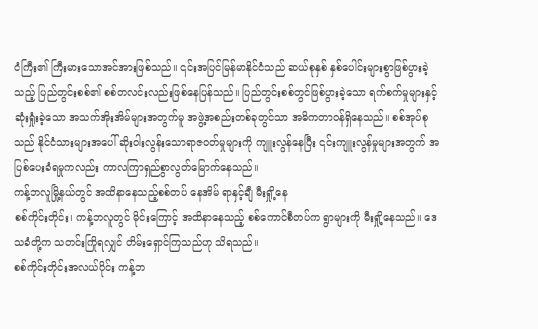ငံကြီး၏ ကြီးမားသောအင်အားဖြစ်သည်။ ၎င်းအပြင်မြန်မာနိုင်ငံသည် ဆယ်စုနှစ် နှစ်ပေါင်းများစွာဖြစ်ပွားခဲ့သည့် ပြည်တွင်းစစ်၏ စစ်တလင်းလည်းဖြစ်နေပြန်သည်။ ပြည်တွင်းစစ်တွင်ဖြစ်ပွားခဲ့သော ရက်စက်မှုများနှင့် ဆုံးရှုံးခဲ့သော အသက်အိုးအိမ်များအတွက်မူ အဖွဲ့အစည်းတစ်ခုတွင်သာ အဓိကတာဝန်ရှိနေသည်။ စစ်အုပ်စုသည် နိုင်ငံသားများအပေါ် ဆိုးဝါးလွန်းသောရာဇဝတ်မှုများကို ကျူးလွန်နေပြီး ၎င်းကျူးလွန်မှုများအတွက် အပြစ်ပေးခံရမှုကလည်း ကာလကြာရှည်စွာလွတ်မြောက်နေသည်။
ကန့်ဘလူမြို့နယ်တွင် အထိနာနေသည့်စစ်တပ် နေအိမ် ရာနှင့်ချီ မီးရှို့နေ
စစ်ကိုင်းတိုင်း၊ ကန့်ဘလူတွင် မိုင်းကြောင့် အထိနာနေသည့် စစ်ကောင်စီတပ်က ရွာများကို မီးရှို့နေသည်။ ဒေသခံတို့က သတင်းကြိုရလျှင် တိမ်းရှောင်ကြသည်ဟု သိရသည်။
စစ်ကိုင်းတိုင်းအလယ်ပိုင်း ကန့်ဘ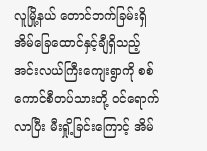လူမြို့နယ် တောင်ဘက်ခြမ်းရှိ အိမ်ခြေထောင်နှင့်ချီရှိသည့် အင်းလယ်ကြီးကျေးရွာကို စစ်ကောင်စီတပ်သားတို့ ဝင်ရောက်လာပြီး မီးရှို့ခြင်းကြောင့် အိမ်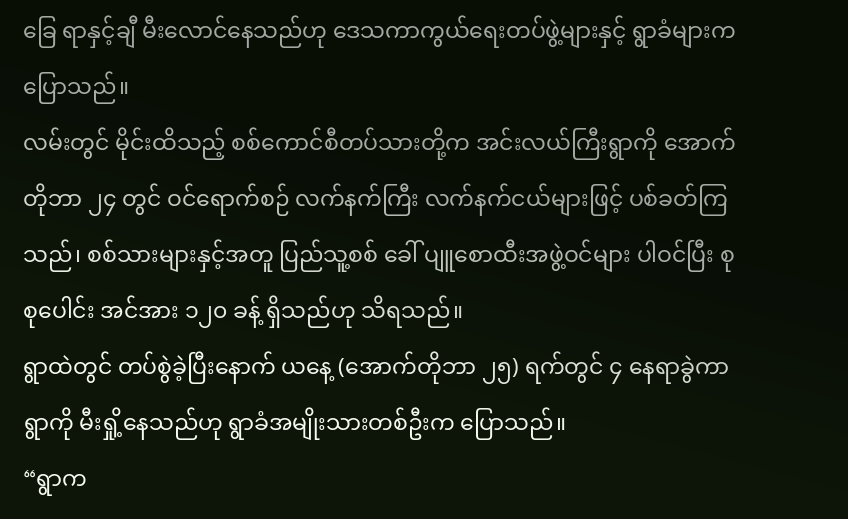ခြေ ရာနှင့်ချီ မီးလောင်နေသည်ဟု ဒေသကာကွယ်ရေးတပ်ဖွဲ့များနှင့် ရွာခံများက ပြောသည်။
လမ်းတွင် မိုင်းထိသည့် စစ်ကောင်စီတပ်သားတို့က အင်းလယ်ကြီးရွာကို အောက်တိုဘာ ၂၄ တွင် ဝင်ရောက်စဉ် လက်နက်ကြီး လက်နက်ငယ်များဖြင့် ပစ်ခတ်ကြသည်၊ စစ်သားများနှင့်အတူ ပြည်သူ့စစ် ခေါ် ပျူစောထီးအဖွဲ့ဝင်များ ပါဝင်ပြီး စုစုပေါင်း အင်အား ၁၂၀ ခန့် ရှိသည်ဟု သိရသည်။
ရွာထဲတွင် တပ်စွဲခဲ့ပြီးနောက် ယနေ့ (အောက်တိုဘာ ၂၅) ရက်တွင် ၄ နေရာခွဲကာ ရွာကို မီးရှို့နေသည်ဟု ရွာခံအမျိုးသားတစ်ဦးက ပြောသည်။
“ရွာက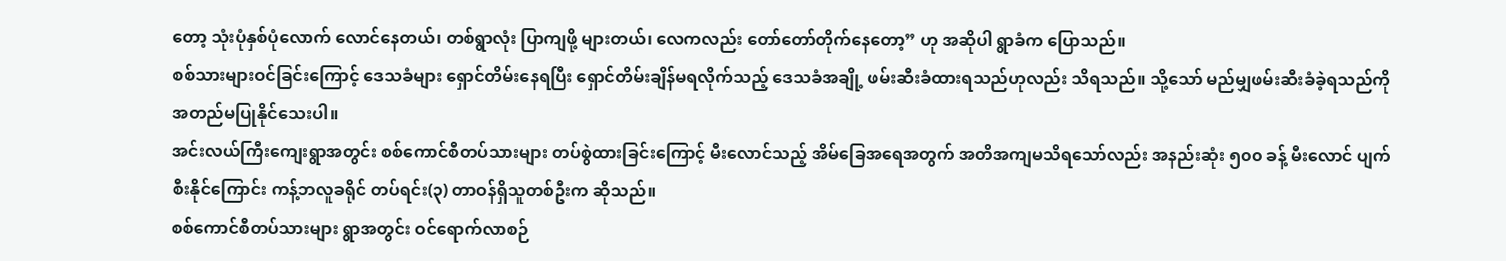တော့ သုံးပုံနှစ်ပုံလောက် လောင်နေတယ်၊ တစ်ရွာလုံး ပြာကျဖို့ များတယ်၊ လေကလည်း တော်တော်တိုက်နေတော့” ဟု အဆိုပါ ရွာခံက ပြောသည်။
စစ်သားများဝင်ခြင်းကြောင့် ဒေသခံများ ရှောင်တိမ်းနေရပြီး ရှောင်တိမ်းချိန်မရလိုက်သည့် ဒေသခံအချို့ ဖမ်းဆီးခံထားရသည်ဟုလည်း သိရသည်။ သို့သော် မည်မျှဖမ်းဆီးခံခဲ့ရသည်ကို အတည်မပြုနိုင်သေးပါ။
အင်းလယ်ကြီးကျေးရွာအတွင်း စစ်ကောင်စီတပ်သားများ တပ်စွဲထားခြင်းကြောင့် မီးလောင်သည့် အိမ်ခြေအရေအတွက် အတိအကျမသိရသော်လည်း အနည်းဆုံး ၅၀၀ ခန့် မီးလောင် ပျက်စီးနိုင်ကြောင်း ကန့်ဘလူခရိုင် တပ်ရင်း(၃) တာဝန်ရှိသူတစ်ဦးက ဆိုသည်။
စစ်ကောင်စီတပ်သားများ ရွာအတွင်း ဝင်ရောက်လာစဉ်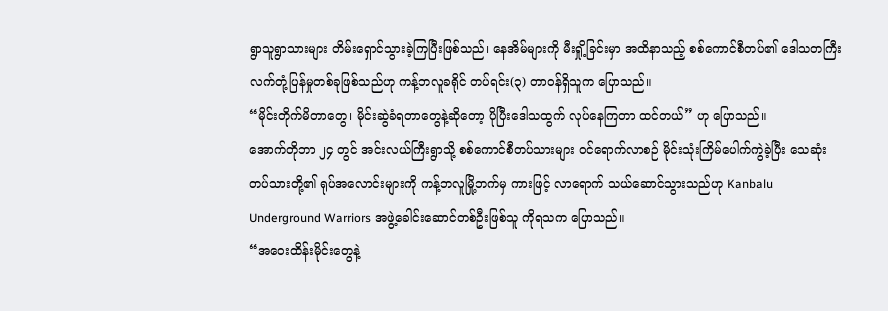ရွာသူရွာသားများ တိမ်းရှောင်သွားခဲ့ကြပြီးဖြစ်သည်၊ နေအိမ်များကို မီးရှို့ခြင်းမှာ အထိနာသည့် စစ်ကောင်စီတပ်၏ ဒေါသတကြီး လက်တုံ့ပြန်မှုတစ်ခုဖြစ်သည်ဟု ကန့်ဘလူခရိုင် တပ်ရင်း(၃) တာဝန်ရှိသူက ပြောသည်။
“မိုင်းတိုက်မိတာတွေ၊ မိုင်းဆွဲခံရတာတွေနဲ့ဆိုတော့ ပိုပြီးဒေါသထွက် လုပ်နေကြတာ ထင်တယ်” ဟု ပြောသည်။
အောက်တိုဘာ ၂၄ တွင် အင်းလယ်ကြီးရွာသို့ စစ်ကောင်စီတပ်သားများ ဝင်ရောက်လာစဉ် မိုင်းသုံးကြိမ်ပေါက်ကွဲခဲ့ပြီး သေဆုံးတပ်သားတို့၏ ရုပ်အလောင်းများကို ကန့်ဘလူမြို့ဘက်မှ ကားဖြင့် လာရောက် သယ်ဆောင်သွားသည်ဟု Kanbalu Underground Warriors အဖွဲ့ခေါင်းဆောင်တစ်ဦးဖြစ်သူ ကိုရသက ပြောသည်။
“အဝေးထိန်းမိုင်းတွေနဲ့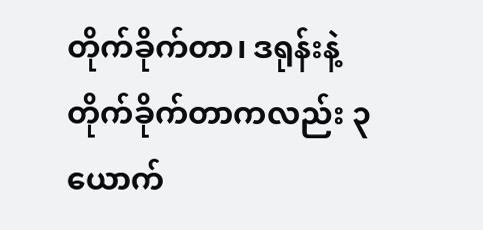တိုက်ခိုက်တာ၊ ဒရုန်းနဲ့တိုက်ခိုက်တာကလည်း ၃ ယောက်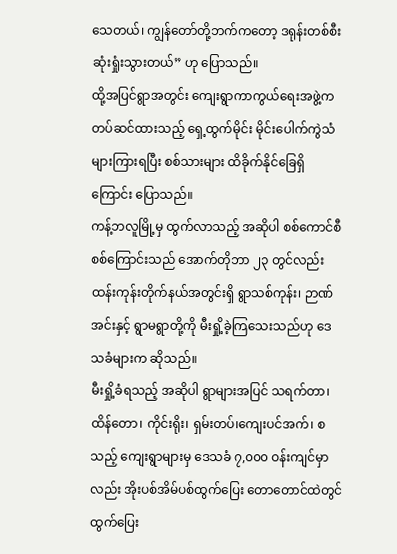သေတယ်၊ ကျွန်တော်တို့ဘက်ကတော့ ဒရုန်းတစ်စီး ဆုံးရှုံးသွားတယ်” ဟု ပြောသည်။
ထို့အပြင်ရွာအတွင်း ကျေးရွာကာကွယ်ရေးအဖွဲ့က တပ်ဆင်ထားသည့် ရှေ့ထွက်မိုင်း မိုင်းပေါက်ကွဲသံများကြားရပြီး စစ်သားများ ထိခိုက်နိုင်ခြေရှိကြောင်း ပြောသည်။
ကန့်ဘလူမြို့မှ ထွက်လာသည့် အဆိုပါ စစ်ကောင်စီစစ်ကြောင်းသည် အောက်တိုဘာ ၂၃ တွင်လည်း ထန်းကုန်းတိုက်နယ်အတွင်းရှိ ရွာသစ်ကုန်း၊ ဉာဏ်အင်းနှင့် ရွာမရွာတို့ကို မီးရှို့ခဲ့ကြသေးသည်ဟု ဒေသခံများက ဆိုသည်။
မီးရှို့ခံရသည့် အဆိုပါ ရွာများအပြင် သရက်တာ၊ ထိန်တော၊ ကိုင်းရိုး၊ ရှမ်းတပ်၊ကျေးပင်အက်၊ စသည့် ကျေးရွာများမှ ဒေသခံ ၇,၀၀၀ ဝန်းကျင်မှာလည်း အိုးပစ်အိမ်ပစ်ထွက်ပြေး တောတောင်ထဲတွင် ထွက်ပြေး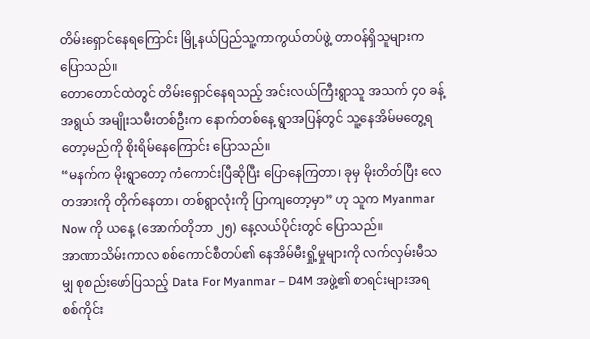တိမ်းရှောင်နေရကြောင်း မြို့နယ်ပြည်သူ့ကာကွယ်တပ်ဖွဲ့ တာဝန်ရှိသူများက ပြောသည်။
တောတောင်ထဲတွင် တိမ်းရှောင်နေရသည့် အင်းလယ်ကြီးရွာသူ အသက် ၄၀ ခန့်အရွယ် အမျိုးသမီးတစ်ဦးက နောက်တစ်နေ့ ရွာအပြန်တွင် သူ့နေအိမ်မတွေ့ရတော့မည်ကို စိုးရိမ်နေကြောင်း ပြောသည်။
“မနက်က မိုးရွာတော့ ကံကောင်းပြီဆိုပြီး ပြောနေကြတာ၊ ခုမှ မိုးတိတ်ပြီး လေတအားကို တိုက်နေတာ၊ တစ်ရွာလုံးကို ပြာကျတော့မှာ” ဟု သူက Myanmar Now ကို ယနေ့ (အောက်တိုဘာ ၂၅) နေ့လယ်ပိုင်းတွင် ပြောသည်။
အာဏာသိမ်းကာလ စစ်ကောင်စီတပ်၏ နေအိမ်မီးရှို့မှုများကို လက်လှမ်းမီသမျှ စုစည်းဖော်ပြသည့် Data For Myanmar – D4M အဖွဲ့၏ စာရင်းများအရ စစ်ကိုင်း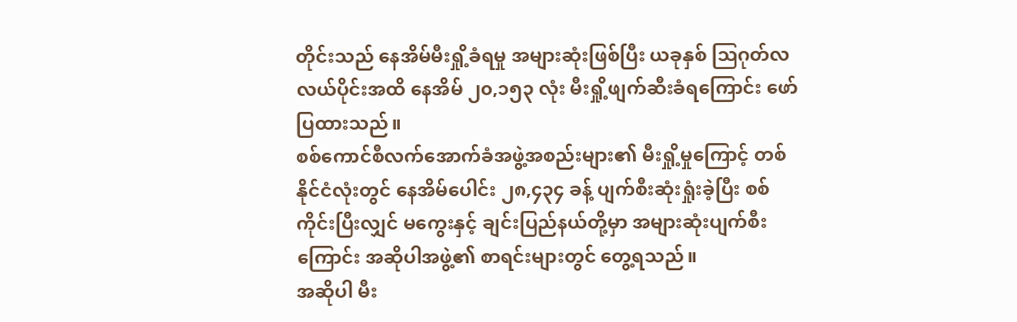တိုင်းသည် နေအိမ်မီးရှို့ခံရမှု အများဆုံးဖြစ်ပြီး ယခုနှစ် ဩဂုတ်လလယ်ပိုင်းအထိ နေအိမ် ၂၀,၁၅၃ လုံး မီးရှို့ဖျက်ဆီးခံရကြောင်း ဖော်ပြထားသည်။
စစ်ကောင်စီလက်အောက်ခံအဖွဲ့အစည်းများ၏ မီးရှို့မှုကြောင့် တစ်နိုင်ငံလုံးတွင် နေအိမ်ပေါင်း ၂၈,၄၃၄ ခန့် ပျက်စီးဆုံးရှုံးခဲ့ပြီး စစ်ကိုင်းပြီးလျှင် မကွေးနှင့် ချင်းပြည်နယ်တို့မှာ အများဆုံးပျက်စီးကြောင်း အဆိုပါအဖွဲ့၏ စာရင်းများတွင် တွေ့ရသည်။
အဆိုပါ မီး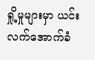ရှို့မှုများမှာ ယင်းလက်အောက်ခံ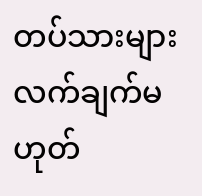တပ်သားများ လက်ချက်မဟုတ်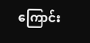ကြောင်း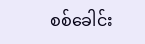စစ်ခေါင်း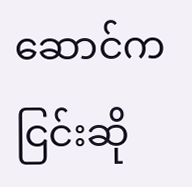ဆောင်က ငြင်းဆို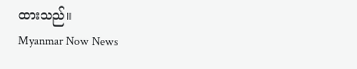ထားသည်။
Myanmar Now News